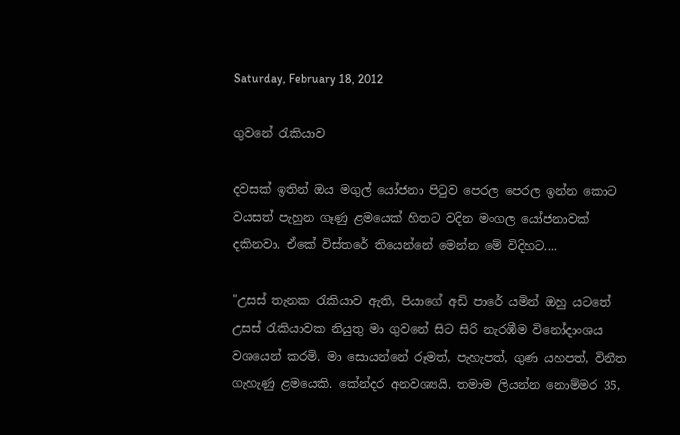Saturday, February 18, 2012

ගුවනේ රැකියාව

දවසක් ඉතින් ඔය මගුල් යෝජනා පිටුව පෙරල පෙරල ඉන්න කොට වයසත් පැහුන ගෑණු ළමයෙක් හිතට වදින මංගල යෝජනාවක් දකිනවා. ඒකේ විස්තරේ තියෙන්නේ මෙන්න මේ විදිහට....

"උසස් තැනක රැකියාව ඇති, පියාගේ අඩි පාරේ යමින් ඔහු යටතේ උසස් රැකියාවක නියුතු මා ගුවනේ සිට සිරි නැරඹීම විනෝදාංශය වශයෙන් කරමි. මා සොයන්නේ රූමත්, පැහැපත්, ගුණ යහපත්, විනීත ගැහැණු ළමයෙකි. කේන්දර අනවශ්‍යයි. තමාම ලියන්න නොම්මර 35,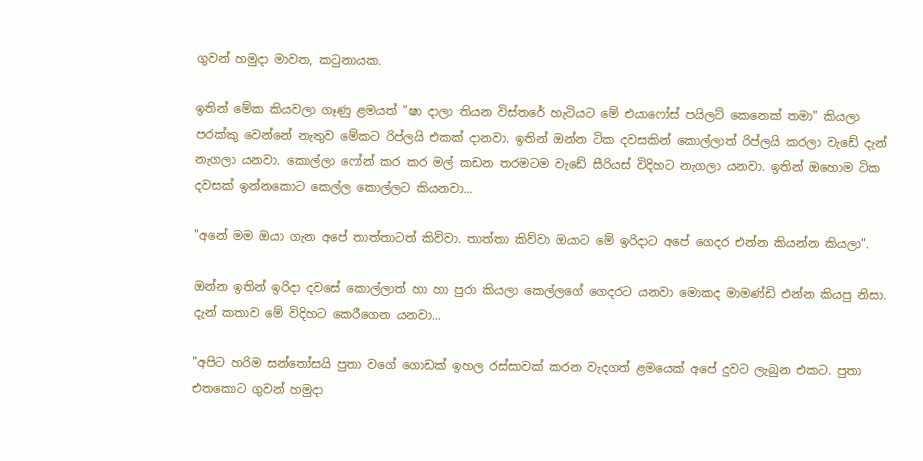ගුවන් හමුදා මාවත, කටුනායක.

ඉතින් මේක කියවලා ගෑණු ළමයත් "ෂා දාලා තියන විස්තරේ හැටියට මේ එයාෆෝස් පයිලට් කෙනෙක් තමා" කියලා පරක්කු වෙන්නේ නැතුව මේකට රිප්ලයි එකක් දානවා. ඉතින් ඔන්න ටික දවසකින් කොල්ලාත් රිප්ලයි කරලා වැඩේ දැන් නැගලා යනවා. කොල්ලා ෆෝන් කර කර මල් කඩන තරමටම වැඩේ සීරියස් විදිහට නැගලා යනවා. ඉතින් ඔහොම ටික දවසක් ඉන්නකොට කෙල්ල කොල්ලට කියනවා...

"අනේ මම ඔයා ගැන අපේ තාත්තාටත් කිව්වා. තාත්තා කිව්වා ඔයාට මේ ඉරිදාට අපේ ගෙදර එන්න කියන්න කියලා".

ඔන්න ඉතින් ඉරිදා දවසේ කොල්ලාත් හා හා පුරා කියලා කෙල්ලගේ ගෙදරට යනවා මොකද මාමණ්ඩි එන්න කියපු නිසා. දැන් කතාව මේ විදිහට කෙරීගෙන යනවා...

"අපිට හරිම සන්තෝසයි පුතා වගේ ගොඩක් ඉහල රස්සාවක් කරන වැදගත් ළමයෙක් අපේ දුවට ලැබුන එකට. පුතා එතකොට ගුවන් හමුදා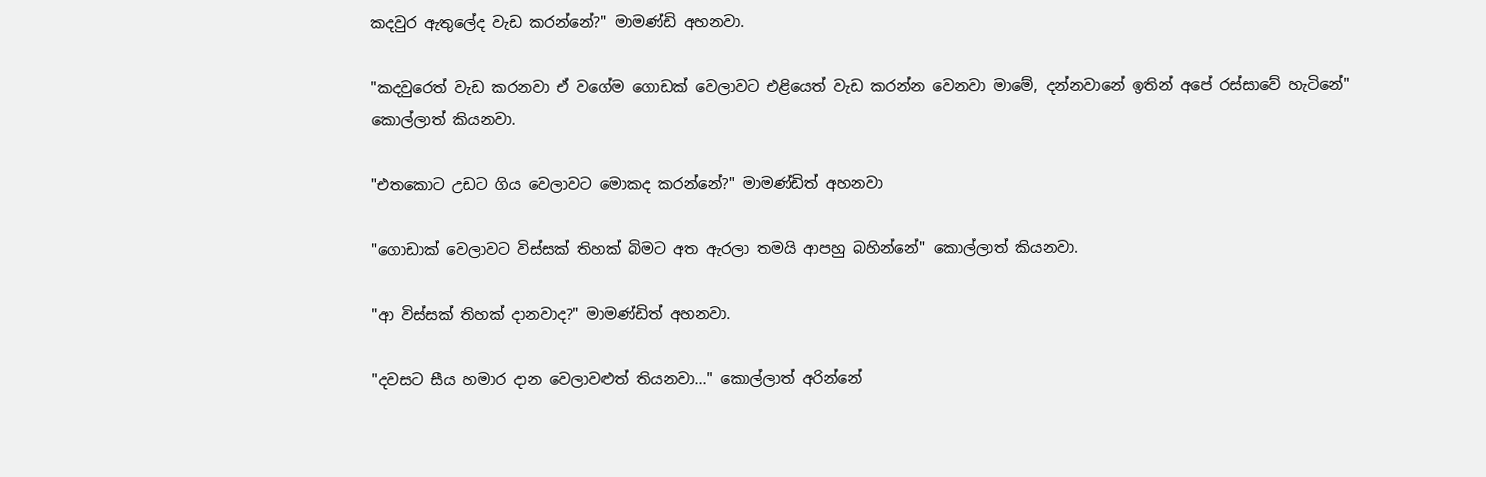කදවුර ඇතුලේද වැඩ කරන්නේ?" මාමණ්ඩි අහනවා.

"කදවුරෙත් වැඩ කරනවා ඒ වගේම ගොඩක් වෙලාවට එළියෙත් වැඩ කරන්න වෙනවා මාමේ, දන්නවානේ ඉතින් අපේ රස්සාවේ හැටිනේ" කොල්ලාත් කියනවා.

"එතකොට උඩට ගිය වෙලාවට මොකද කරන්නේ?" මාමණ්ඩිත් අහනවා

"ගොඩාක් වෙලාවට විස්සක් තිහක් බිමට අත ඇරලා තමයි ආපහු බහින්නේ" කොල්ලාත් කියනවා.

"ආ විස්සක් තිහක් දානවාද?" මාමණ්ඩිත් අහනවා.

"දවසට සීය හමාර දාන වෙලාවළුත් තියනවා..." කොල්ලාත් අරින්නේ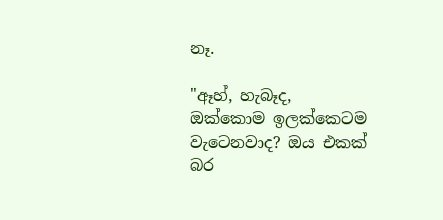නෑ.

"ඈහ්, හැබෑද, ඔක්කොම ඉලක්කෙටම වැටෙනවාද? ඔය එකක් බර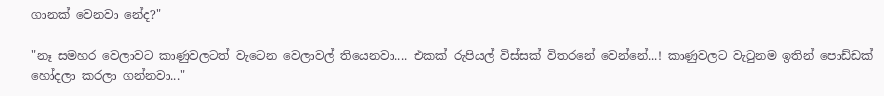ගානක් වෙනවා නේද?"

"නෑ සමහර වෙලාවට කාණුවලටත් වැටෙන වෙලාවල් තියෙනවා.... එකක් රුපියල් විස්සක් විතරනේ වෙන්නේ...! කාණුවලට වැටුනම ඉතින් පොඩ්ඩක් හෝදලා කරලා ගන්නවා..."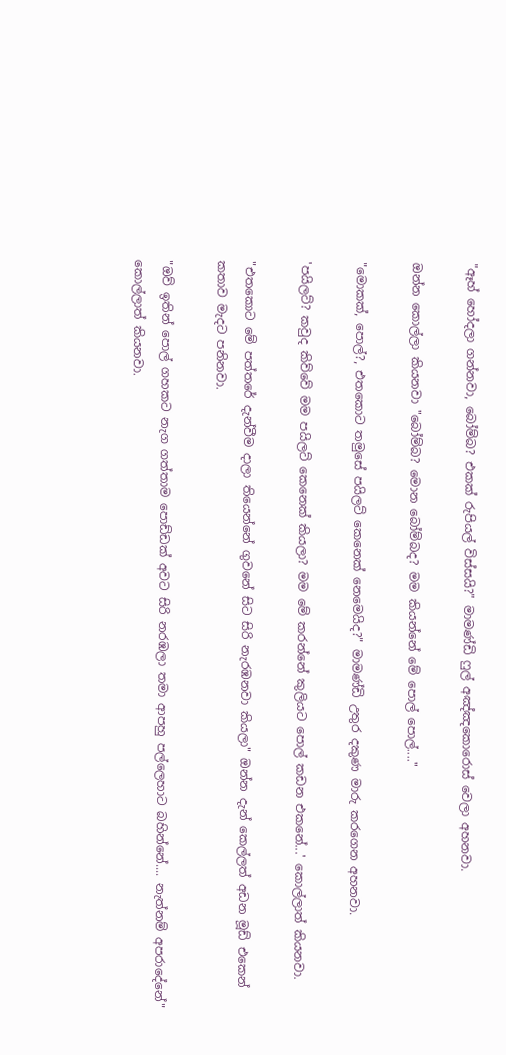"ඈහ් හෝදලා ගන්නවා, බෝම්බ? එකක් රුපියල් විස්සයි?" මාමණ්ඩි ෆුල් අඤ්ඤකොරොස් වෙලා අහනවා.

ඔන්න කොල්ලා කියනවා "බෝම්බ? මොන බෝම්බද? මම කියන්නේ මේ පොල් පොල්...."

"මොකක්, පොල්?, එතකොට තමුසේ පයිලට් කෙනෙක් නෙමෙයිද?" මාමණ්ඩි උතුර දකුණ මාරු කරගෙන අහනවා.

'පයිලට්? කවුද කිව්වේ මම පයිලට් කෙනෙක් කියලා? මම මේ කරන්නේ කුලියට පොල් කඩන එකනේ...' කොල්ලාත් කියනවා.

"එතකොට මේ පත්තරේ දැන්වීම දාලා තියෙන්නේ ගුවනේ සිට සිරි නැරඹනවා කියලා" ඔන්න දැන් කෙල්ලත් අඩන මූඩ් එකෙන් කතාව මැදට පනිනවා.

"ඔව් ඉතින් පොල් ගහකට නැග ගත්තාම පොඩ්ඩක් අවට සිරි නරඹලා තමා ආපහු පල්ලෙහාට බහින්නේ.... නැත්නම් අපරාදේනේ" කොල්ලාත් කියනවා.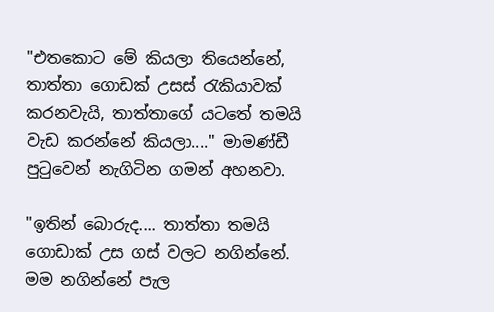"එතකොට මේ කියලා තියෙන්නේ, තාත්තා ගොඩක් උසස් රැකියාවක් කරනවැයි, තාත්තාගේ යටතේ තමයි වැඩ කරන්නේ කියලා...." මාමණ්ඩී පුටුවෙන් නැගිටින ගමන් අහනවා.

"ඉතින් බොරුද.... තාත්තා තමයි ගොඩාක් උස ගස් වලට නගින්නේ. මම නගින්නේ පැල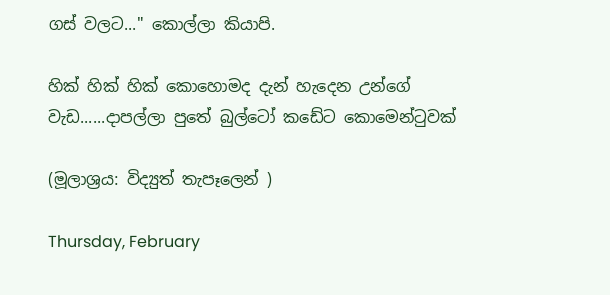ගස් වලට..." කොල්ලා කියාපි.

හික් හික් හික් කොහොමද දැන් හැදෙන උන්ගේ වැඩ......දාපල්ලා පුතේ බුල්ටෝ කඩේට කොමෙන්ටුවක්

(මූලාශ්‍රය: විද්‍යුත් තැපෑලෙන් )

Thursday, February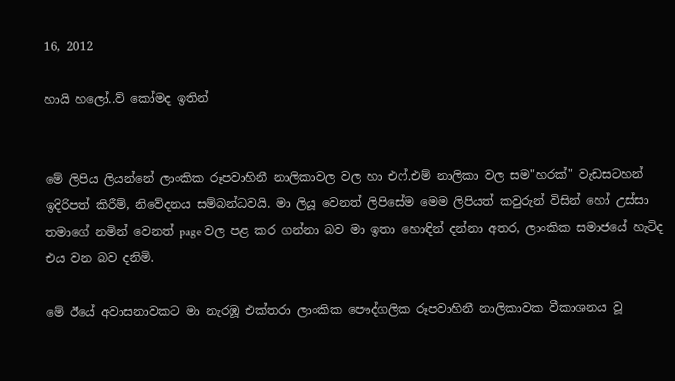16, 2012

හායි හලෝ..ව් කෝමද ඉතින්


මේ ලිපිය ලියන්නේ ලාංකික රූපවාහිනී නාලිකාවල වල හා එෆ්.එම් නාලිකා වල සම"හරක්" වැඩසටහන් ඉදිරිපත් කිරීම්, නිවේදනය සම්බන්ධවයි. මා ලියූ වෙනත් ලිපිසේම මෙම ලිපියත් කවුරුන් විසින් හෝ උස්සා තමාගේ නමින් වෙනත් page වල පළ කර ගන්නා බව මා ඉතා හොඳින් දන්නා අතර, ලාංකික සමාජයේ හැටිද එය වන බව දනිමි.

මේ ඊයේ අවාසනාවකට මා නැරඹූ එක්තරා ලාංකික පෞද්ගලික රූපවාහිනී නාලිකාවක වීකාශනය වූ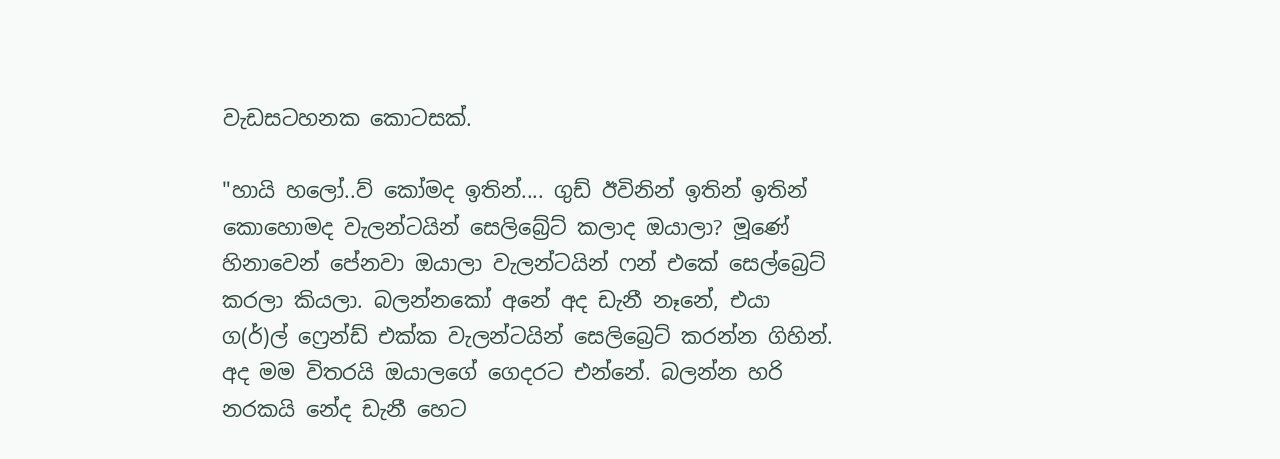වැඩසටහනක කොටසක්.

"හායි හලෝ..ව් කෝමද ඉතින්.... ගුඩ් ඊවිනින් ඉතින් ඉතින් කොහොමද වැලන්ටයින් සෙලිබ්‍රේට් කලාද ඔයාලා? මූණේ හිනාවෙන් පේනවා ඔයාලා වැලන්ටයින් ෆන් එකේ සෙල්බ්‍රෙට් කරලා කියලා. බලන්නකෝ අනේ අද ඩැනී නෑනේ, එයා ග(ර්)ල් ෆ්‍රෙන්ඩ් එක්ක වැලන්ටයින් සෙලිබ්‍රෙට් කරන්න ගිහින්. අද මම විතරයි ඔයාලගේ ගෙදරට එන්නේ. බලන්න හරි නරකයි නේද ඩැනී හෙට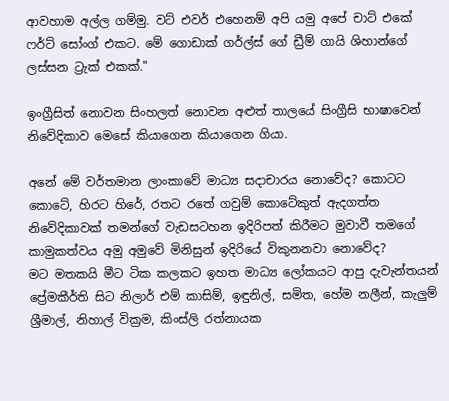ආවහාම අල්ල ගම්මු. වට් එවර් එහෙනම් අපි යමු අපේ චාට් එකේ ෆර්ට් සෝංග් එකට. මේ ගොඩාක් ගර්ල්ස් ගේ ඩ්‍රීම් ගායි ශිහාන්ගේ ලස්සන ට්‍රැක් එකක්."

ඉංග්‍රීසිත් නොවන සිංහලත් නොවන අළුත් තාලයේ සිංග්‍රීසි භාෂාවෙන් නිවේදිකාව මෙසේ කියාගෙන කියාගෙන ගියා.

අනේ මේ වර්තමාන ලාංකාවේ මාධ්‍ය සදාචාරය නොවේද? කොටට කොටේ, හිරට හිරේ, රතට රතේ ගවුම් කොටේකුත් ඇදගත්ත නිවේදිකාවක් තමන්ගේ වැඩසටහන ඉදිරිපත් කිරීමට මුවාවී තමගේ කාමුකත්වය අමු අමුවේ මිනිසුන් ඉදිරියේ විකුනනවා නොවේද?
මට මතකයි මීට ටික කලකට ඉහත මාධ්‍ය ලෝකයට ආපු දැවැන්තයන් ප්‍රේමකීර්ති සිට නිලාර් එම් කාසිම්, ඉඳුනිල්, සමිත, හේම නලීන්, කැලුම් ශ්‍රීමාල්, නිහාල් වික්‍රම, කිංස්ලි රත්නායක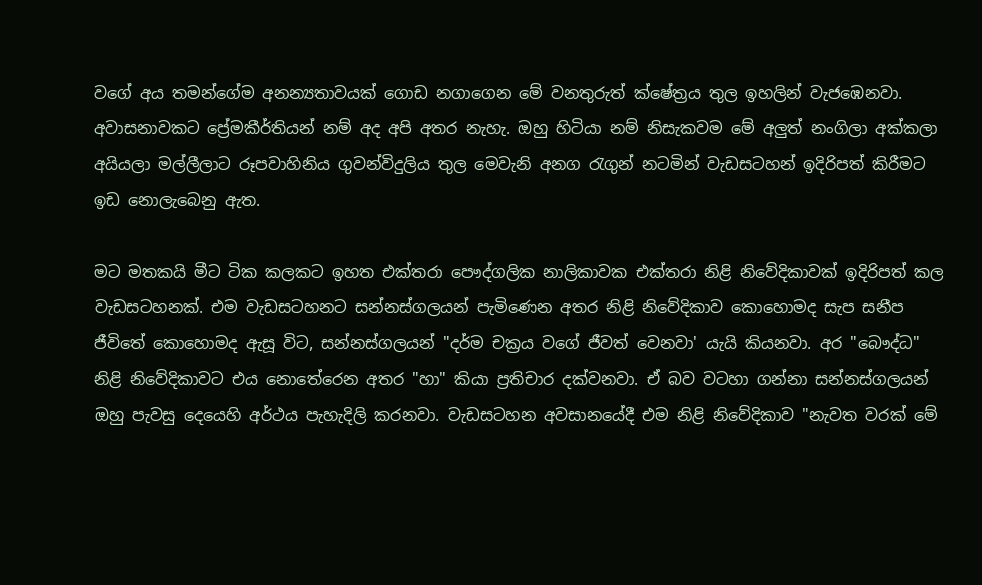වගේ අය තමන්ගේම අනන්‍යතාවයක් ගොඩ නගාගෙන මේ වනතුරුත් ක්ෂේත්‍රය තුල ඉහලින් වැජඹෙනවා. අවාසනාවකට ප්‍රේමකීර්තියන් නම් අද අපි අතර නැහැ. ඔහු හිටියා නම් නිසැකවම මේ අලුත් නංගිලා අක්කලා අයියලා මල්ලීලාට රූපවාහිනිය ගුවන්විදුලිය තුල මෙවැනි අනග රැගුන් නටමින් වැඩසටහන් ඉදිරිපත් කිරීමට ඉඩ නොලැබෙනු ඇත.

මට මතකයි මීට ටික කලකට ඉහත එක්තරා පෞද්ගලික නාලිකාවක එක්තරා නිළි නිවේදිකාවක් ඉදිරිපත් කල වැඩසටහනක්. එම වැඩසටහනට සන්නස්ගලයන් පැමිණෙන අතර නිළි නිවේදිකාව කොහොමද සැප සනීප ජීවිතේ කොහොමද ඇසූ විට, සන්නස්ගලයන් "දර්ම චක්‍රය වගේ ජීවත් වෙනවා' යැයි කියනවා. අර "බෞද්ධ" නිළි නිවේදිකාවට එය නොතේරෙන අතර "හා" කියා ප්‍රතිචාර දක්වනවා. ඒ බව වටහා ගන්නා සන්නස්ගලයන් ඔහු පැවසු දෙයෙහි අර්ථය පැහැදිලි කරනවා. වැඩසටහන අවසානයේදී එම නිළි නිවේදිකාව "නැවත වරක් මේ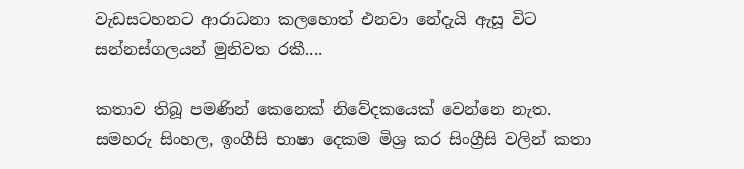වැඩසටහනට ආරාධනා කලහොත් එනවා නේදැයි ඇසූ විට සන්නස්ගලයන් මුනිවත රකී....

කතාව තිබූ පමණින් කෙනෙක් නිවේදකයෙක් වෙන්නෙ නැත. සමහරු සිංහල, ඉංගීසි භාෂා දෙකම මිශ්‍ර කර සිංග්‍රීසි වලින් කතා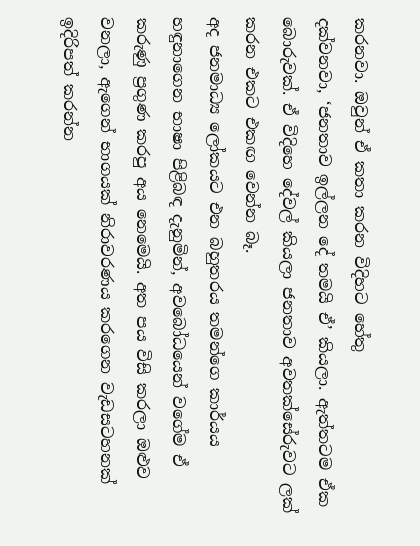කරනවා. ඔවුන් ඒ කතා කරන විදිහට හේතු
දක්වනවා, ‘ජනතාව ඉල්ලන දේ තමයි ඒ’ කියලා. ඇත්තටම ඒක බොරුවක්. ඒ විදිහෙ දේවල් කියලා ජනතාව අවතක්සේරුවට ලක් කරන එකට එකඟ වෙන්න බෑ.
අද ජනමාධ්‍ය ලෝකයට එන බහුතරය තමන්ගෙ කාර්යය හඳුනාගෙන භාෂා පිළිබඳ දැනුමින්, අවබෝධයෙන් වගේම ඒ කරුණු ප්‍රගුණ කරපු අය නෙමෙයි. අත පය විසි කරලා ඔළුව වනලා, ඇගෙන් භාගයක් නිරාවරණය කරගෙන වැඩසටහනක් ඉදිරිපත් කරන්න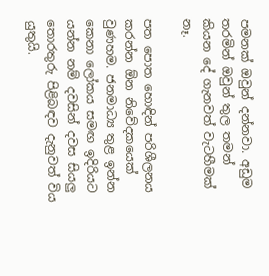පමනක් ඔවුන් දන්නවා. අඩුම තරමින් ඔවුන් තුල තමන් කියන දේ ගැනවත් වැටහීමක් නෑ.

පත පොත හොඳින් පරිශීලනය කරන්න ඕන නිවේදකයෙක් වුණහම. ජනමාධ්‍ය තුළ ඉන්න කෙනා ලෝකය සමඟ ඉදිරියට යන්න නම් දවසින් දවස සියලු තොරතුරු පිළිබඳව දැනුවත් විය යුතුයි.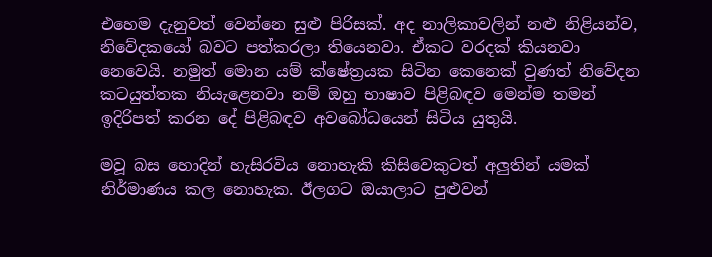එහෙම දැනුවත් වෙන්නෙ සුළු පිරිසක්. අද නාලිකාවලින් නළු නිළියන්ව, නිවේදකයෝ බවට පත්කරලා තියෙනවා. ඒකට වරදක් කියනවා නෙවෙයි. නමුත් මොන යම් ක්ෂේත්‍රයක සිටින කෙනෙක් වුණත් නිවේදන කටයුත්තක නියැළෙනවා නම් ඔහු භාෂාව පිළිබඳව මෙන්ම තමන් ඉදිරිපත් කරන දේ පිළිබඳව අවබෝධයෙන් සිටිය යුතුයි.

මවූ බස හොදින් හැසිරවිය නොහැකි කිසිවෙකුටත් අලුතින් යමක් නිර්මාණය කල නොහැක. ඊලගට ඔයාලාට පුළුවන්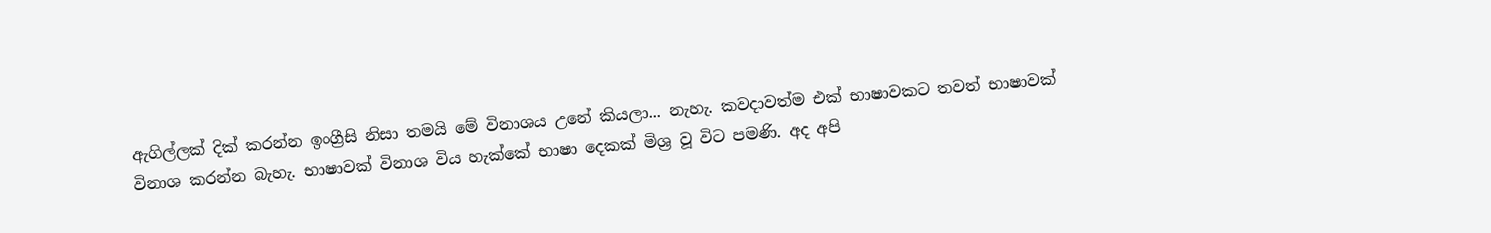ඇගිල්ලක් දික් කරන්න ඉංග්‍රීසි නිසා තමයි මේ විනාශය උනේ කියලා... නැහැ. කවදාවත්ම එක් භාෂාවකට තවත් භාෂාවක් විනාශ කරන්න බැහැ. භාෂාවක් විනාශ විය හැක්කේ භාෂා දෙකක් මිශ්‍ර වූ විට පමණි. අද අපි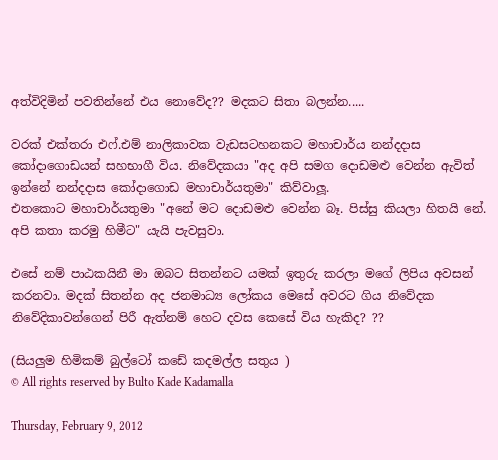අත්විදිමින් පවතින්නේ එය නොවේද?? මදකට සිතා බලන්න.....

වරක් එක්තරා එෆ්.එම් නාලිකාවක වැඩසටහනකට මහාචාර්ය නන්දදාස කෝදාගොඩයන් සහභාගී විය. නිවේදකයා "අද අපි සමග දොඩමළු වෙන්න ඇවිත් ඉන්නේ නන්දදාස කෝදාගොඩ මහාචාර්යතුමා" කිව්වාලූ.
එතකොට මහාචාර්යතුමා "අනේ මට දොඩමළු වෙන්න බෑ. පිස්සු කියලා හිතයි නේ. අපි කතා කරමු හිමීට" යැයි පැවසුවා.

එසේ නම් පාඨකයිනී මා ඔබට සිතන්නට යමක් ඉතුරු කරලා මගේ ලිපිය අවසන් කරනවා. මදක් සිතන්න අද ජනමාධ්‍ය ලෝකය මෙසේ අවරට ගිය නිවේදක නිවේදිකාවන්ගෙන් පිරී ඇත්නම් හෙට දවස කෙසේ විය හැකිද? ??

(සියලුම හිමිකම් බුල්ටෝ කඩේ කදමල්ල සතුය )
© All rights reserved by Bulto Kade Kadamalla

Thursday, February 9, 2012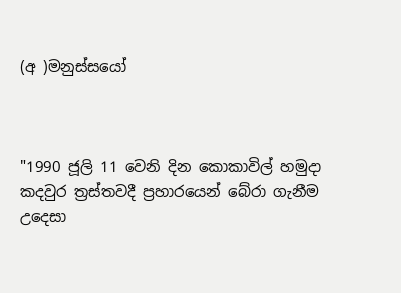(අ )මනුස්සයෝ



"1990 ජූලි 11 වෙනි දින කොකාවිල් හමුදා කදවුර ත්‍රස්තවදී ප්‍රහාරයෙන් බේරා ගැනීම උදෙසා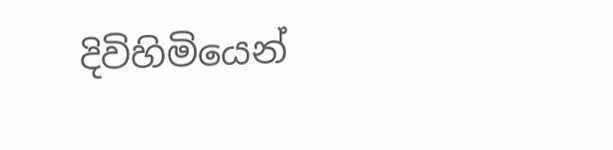දිවිහිමියෙන්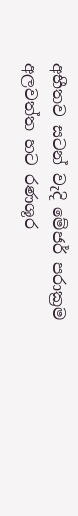අභීතව සටන් වැදි මේජර් පරාක්‍රම අලවත්ත හට රණශූර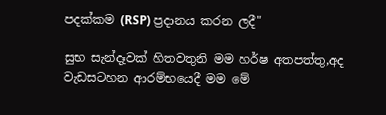පදක්කම (RSP) ප්‍රදානය කරන ලදී"

සුභ සැන්දෑවක් හිතවතුනි මම හර්ෂ අතපත්තු,අද වැඩසටහන ආරම්භයෙදී මම මේ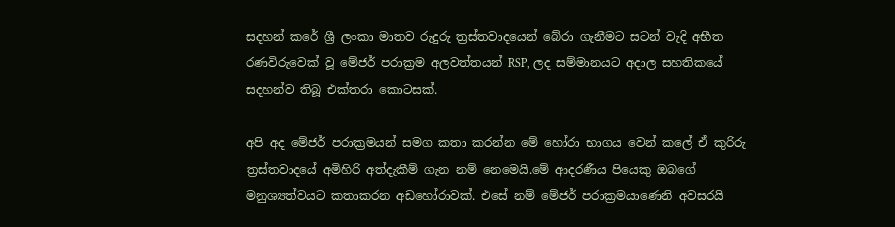සදහන් කරේ ශ්‍රී ලංකා මාතව රුදුරු ත්‍රස්තවාදයෙන් බේරා ගැනීමට සටන් වැදි අභීත රණවිරුවෙක් වූ මේජර් පරාක්‍රම අලවත්තයන් RSP, ලද සම්මානයට අදාල සහතිකයේ සදහන්ව තිබූ එක්තරා කොටසක්.

අපි අද මේජර් පරාක්‍රමයන් සමග කතා කරන්න මේ හෝරා භාගය වෙන් කලේ ඒ කුරිරු ත්‍රස්තවාදයේ අමිහිරි අත්දැකීම් ගැන නම් නෙමෙයි.මේ ආදරණීය පියෙකු ඔබගේ මනුශ්‍යත්වයට කතාකරන අඩහෝරාවක්. එසේ නම් මේජර් පරාක්‍රමයාණෙනි අවසරයි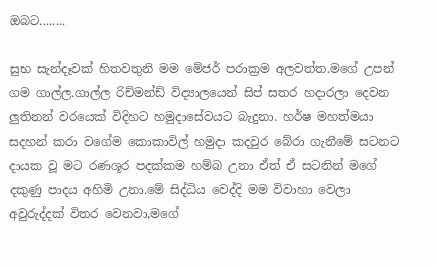ඔබට........

සුභ සැන්දෑවක් හිතවතුනි මම මේජර් පරාක්‍රම අලවත්ත.මගේ උපන් ගම ගාල්ල.ගාල්ල රිච්මන්ඩ් විද්‍යාලයෙන් සිප් සතර හදාරලා දෙවන ලුතිනන් වරයෙක් විදිහට හමුදාසේවයට බැදුනා. හර්ෂ මහත්මයා සදහන් කරා වගේම කොකාවිල් හමුදා කදවුර බේරා ගැනීමේ සටනට දායක වූ මට රණශූර පදක්කම හම්බ උනා ඒත් ඒ සටනින් මගේ දකුණු පාදය අහිමි උනා.මේ සිද්ධිය වෙද්දි මම විවාහා වෙලා අවුරුද්දක් විතර වෙනවා,මගේ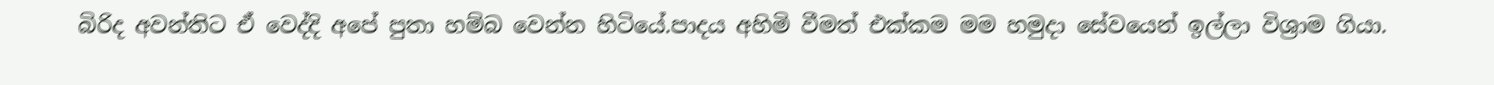බිරිද අවන්තිට ඒ වෙද්දි අපේ පුතා හම්බ වෙන්න හිටියේ.පාදය අහිමි වීමත් එක්කම මම හමුදා සේවයෙන් ඉල්ලා විශ්‍රාම ගියා.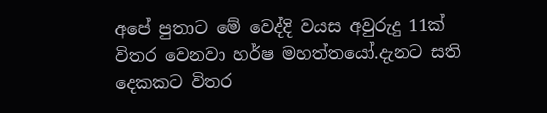අපේ පුතාට මේ වෙද්දි වයස අවුරුදු 11ක් විතර වෙනවා හර්ෂ මහත්තයෝ.දැනට සති දෙකකට විතර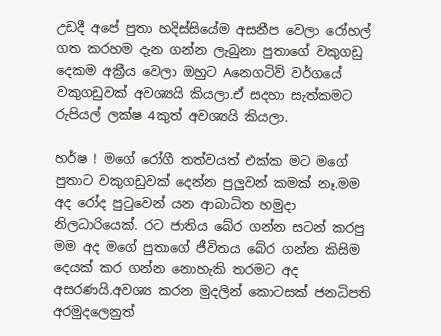උඩදී අපේ පුතා හදිස්සියේම අසනීප වෙලා රෝහල් ගත කරහම දැන ගන්න ලැබුනා පුතාගේ වකුගඩු දෙකම අක්‍රීය වෙලා ඔහුට Aනෙගටිව් වර්ගයේ වකුගඩුවක් අවශ්‍යයි කියලා.ඒ සදහා සැත්කමට රුපියල් ලක්ෂ 4කුත් අවශ්‍යයි කියලා.

හර්ෂ ! මගේ රෝගී තත්වයත් එක්ක මට මගේ පුතාට වකුගඩුවක් දෙන්න පුලුවන් කමක් නෑ.මම අද රෝද පුටුවෙන් යන ආබාධිත හමුදා නිලධාරියෙක්. රට ජාතිය බේර ගන්න සටන් කරපු මම අද මගේ පුතාගේ ජීවිතය බේර ගන්න කිසිම දෙයක් කර ගන්න නොහැකි තරමට අද අසරණයි.අවශ්‍ය කරන මුදලින් කොටසක් ජනධිපති අරමුදලෙනුත්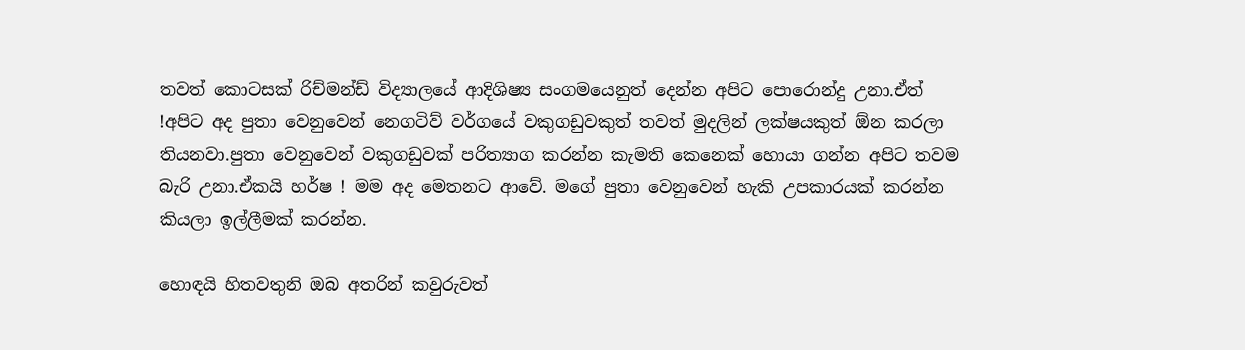තවත් කොටසක් රිච්මන්ඩ් විද්‍යාලයේ ආදිශිෂ්‍ය සංගමයෙනුත් දෙන්න අපිට පොරොන්දු උනා.ඒත් !අපිට අද පුතා වෙනුවෙන් නෙගටිව් වර්ගයේ වකුගඩුවකුත් තවත් මුදලින් ලක්ෂයකුත් ඕන කරලා තියනවා.පුතා වෙනුවෙන් වකුගඩුවක් පරිත්‍යාග කරන්න කැමති කෙනෙක් හොයා ගන්න අපිට තවම බැරි උනා.ඒකයි හර්ෂ ! මම අද මෙතනට ආවේ. මගේ පුතා වෙනුවෙන් හැකි උපකාරයක් කරන්න කියලා ඉල්ලීමක් කරන්න.

හොඳයි හිතවතුනි ඔබ අතරින් කවුරුවත්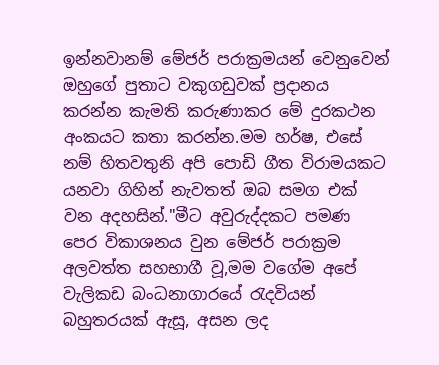ඉන්නවානම් මේජර් පරාක්‍රමයන් වෙනුවෙන් ඔහුගේ පුතාට වකුගඩුවක් ප්‍රදානය කරන්න කැමති කරුණාකර මේ දුරකථන අංකයට කතා කරන්න.මම හර්ෂ, එසේ නම් හිතවතුනි අපි පොඩි ගීත විරාමයකට යනවා ගිහින් නැවතත් ඔබ සමග එක් වන අදහසින්."මීට අවුරුද්දකට පමණ පෙර විකාශනය වුන මේජර් පරාක්‍රම අලවත්ත සහභාගී වූ,මම වගේම අපේ වැලිකඩ බංධනාගාරයේ රැදවියන් බහුතරයක් ඇසූ, අසන ලද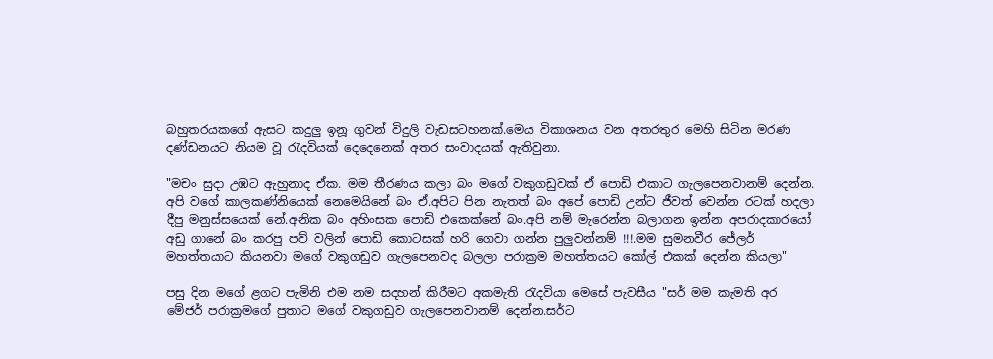බහුතරයකගේ ඇසට කදුලු ඉනූ ගුවන් විදුලි වැඩසටහනක්.මෙය විකාශනය වන අතරතුර මෙහි සිටින මරණ දණ්ඩනයට නියම වූ රැදවියක් දෙදෙනෙක් අතර සංවාදයක් ඇතිවුනා.

"මචං සුදා උඹට ඇහුනාද ඒක. මම තීරණය කලා බං මගේ වකුගඩුවක් ඒ පොඩි එකාට ගැලපෙනවානම් දෙන්න. අපි වගේ කාලකණ්නියෙක් නෙමෙයිනේ බං ඒ.අපිට පින නැතත් බං අපේ පොඩි උන්ට ජීවත් වෙන්න රටක් හදලා දීපු මනුස්සයෙක් නේ.අනික බං අහිංසක පොඩි එකෙක්නේ බං.අපි නම් මැරෙන්න බලාගන ඉන්න අපරාදකාරයෝ අඩු ගානේ බං කරපු පව් වලින් පොඩි කොටසක් හරි ගෙවා ගන්න පුලුවන්නම් !!!.මම සුමනවීර ජේලර් මහත්තයාට කියනවා මගේ වකුගඩුව ගැලපෙනවද බලලා පරාක්‍රම මහත්තයට කෝල් එකක් දෙන්න කියලා"

පසු දින මගේ ළගට පැමිනි එම නම සදහන් කිරීමට අකමැති රැදවියා මෙසේ පැවසීය "සර් මම කැමති අර මේජර් පරාක්‍රමගේ පුතාට මගේ වකුගඩුව ගැලපෙනවානම් දෙන්න.සර්ට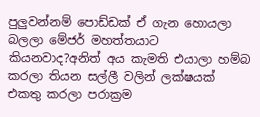පුලුවන්නම් පොඩ්ඩක් ඒ ගැන හොයලා බලලා මේජර් මහත්තයාට කියනවාද?අනිත් අය කැමති එයාලා හම්බ කරලා තියන සල්ලී වලින් ලක්ෂයක් එකතු කරලා පරාක්‍රම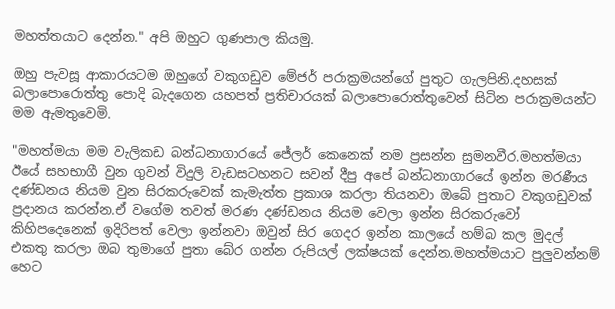මහත්තයාට දෙන්න." අපි ඔහුට ගුණපාල කියමු.

ඔහු පැවසූ ආකාරයටම ඔහුගේ වකුගඩුව මේජර් පරාක්‍රමයන්ගේ පුතුට ගැලපිනි.දහසක් බලාපොරොත්තු පොදි බැදගෙන යහපත් ප්‍රතිචාරයක් බලාපොරොත්තුවෙන් සිටින පරාක්‍රමයන්ට මම ඇමතුවෙමි.

"මහත්මයා මම වැලිකඩ බන්ධනාගාරයේ ජේලර් කෙනෙක් නම ප්‍රසන්න සුමනවීර.මහත්මයා ඊයේ සහභාගී වුන ගුවන් විදුලි වැඩසටහනට සවන් දීපු අපේ බන්ධනාගාරයේ ඉන්න මරණීය දණ්ඩනය නියම වුන සිරකරුවෙක් කැමැත්ත ප්‍රකාශ කරලා තියනවා ඔබේ පුතාට වකුගඩුවක් ප්‍රදානය කරන්න.ඒ වගේම තවත් මරණ දණ්ඩනය නියම වෙලා ඉන්න සිරකරුවෝ කිහිපදෙනෙක් ඉදිරිපත් වෙලා ඉන්නවා ඔවුන් සිර ගෙදර ඉන්න කාලයේ හම්බ කල මුදල් එකතු කරලා ඔබ තුමාගේ පුතා බේර ගන්න රුපියල් ලක්ෂයක් දෙන්න.මහත්මයාට පුලුවන්නම් හෙට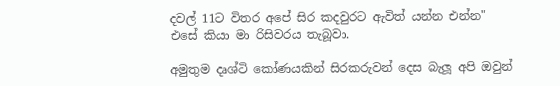දවල් 11ට විතර අපේ සිර කදවුරට ඇවිත් යන්න එන්න" එසේ කියා මා රිසිවරය තැබූවා.

අමුතුම දෘශ්ටි කෝණයකින් සිරකරුවන් දෙස බැලූ අපි ඔවුන්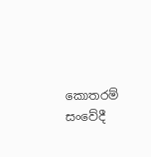කොතරම් සංවේදී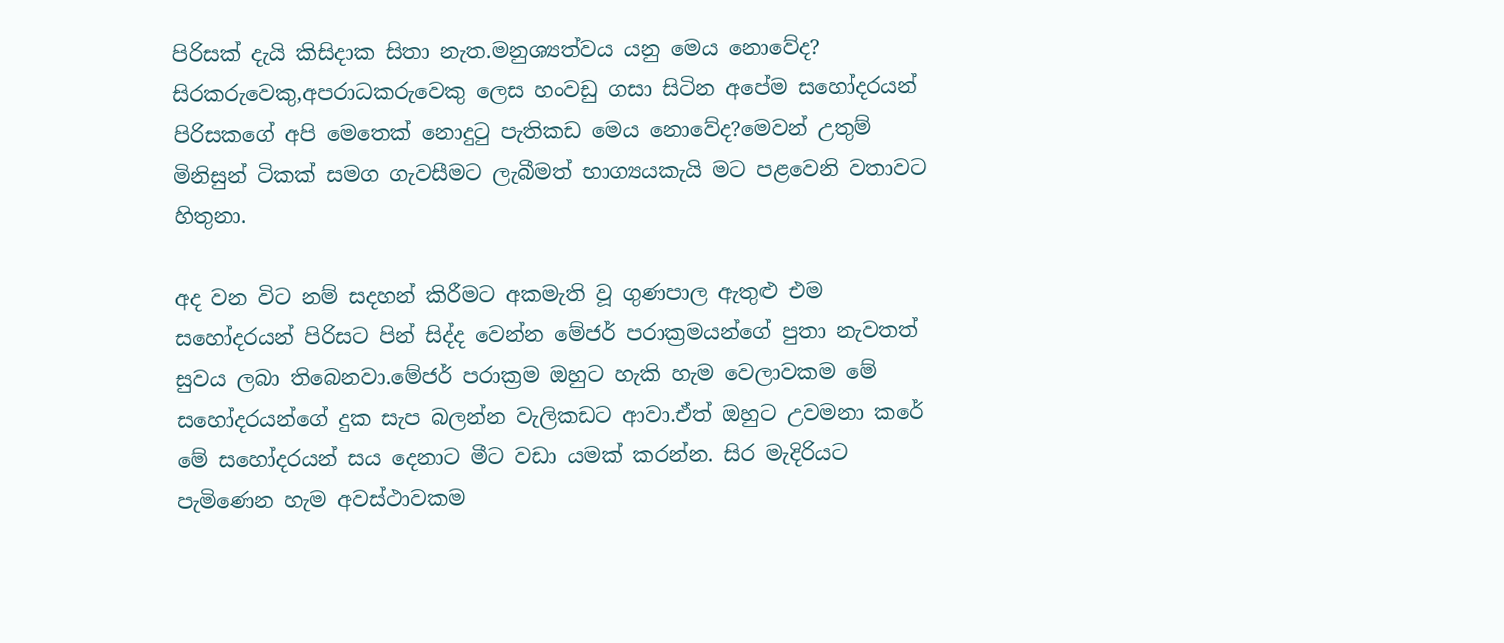පිරිසක් දැයි කිසිදාක සිතා නැත.මනුශ්‍යත්වය යනු මෙය නොවේද? සිරකරුවෙකු,අපරාධකරුවෙකු ලෙස හංවඩු ගසා සිටින අපේම සහෝදරයන් පිරිසකගේ අපි මෙතෙක් නොදුටු පැතිකඩ මෙය නොවේද?මෙවන් උතුම් මිනිසුන් ටිකක් සමග ගැවසීමට ලැබීමත් භාග්‍යයකැයි මට පළවෙනි වතාවට හිතුනා.

අද වන විට නම් සදහන් කිරීමට අකමැති වූ ගුණපාල ඇතුළු එම සහෝදරයන් පිරිසට පින් සිද්ද වෙන්න මේජර් පරාක්‍රමයන්ගේ පුතා නැවතත් සුවය ලබා තිබෙනවා.මේජර් පරාක්‍රම ඔහුට හැකි හැම වෙලාවකම මේ සහෝදරයන්ගේ දුක සැප බලන්න වැලිකඩට ආවා.ඒත් ඔහුට උවමනා කරේ මේ සහෝදරයන් සය දෙනාට මීට වඩා යමක් කරන්න. සිර මැදිරියට පැමිණෙන හැම අවස්ථාවකම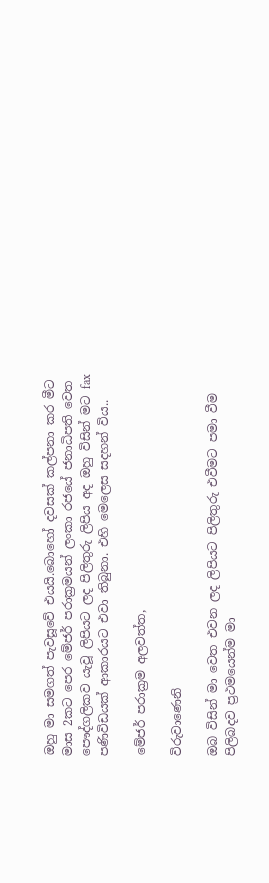ඔහු මා සමගත් පැවසූවේ එයයි.බොහෝ දවසක් කල්පනා කර මීට මාස 2කට පෙර මේජර් පරාක්‍රමයන් ලංකා රජයේ ජනාධිපති වෙත පෞද්ගලිකව යැවූ ලිපියට ලද පිලිතුරු ලිපිය අද ඔහු විසින් මට fax පණිවිඩයක් ආකාරයට එවා තිබුනා. එහි මෙලෙස සදහන් විය..

මේජර් පරාක්‍රම අලවත්ත,

විරුවාණෙනි

ඔබ විසින් මා වෙත එවන ලද ලිපියට පිලිතුරු එවීමට පමා වීම පිලිබදව ප්‍රථමයෙන්ම මා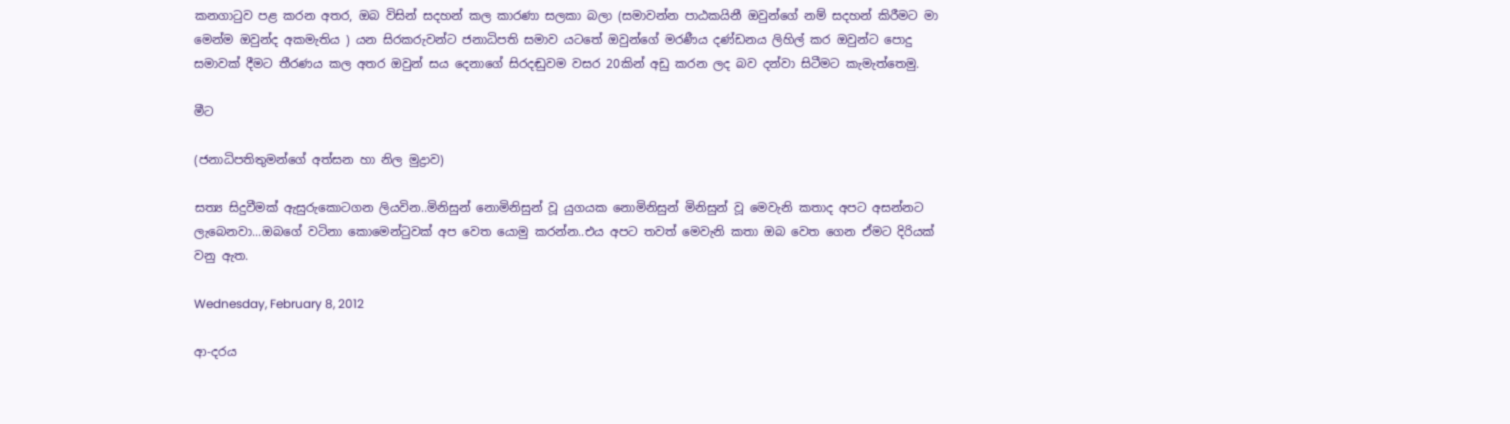කනගාටුව පළ කරන අතර, ඔබ විසින් සදහන් කල කාරණා සලකා බලා (සමාවන්න පාඨකයිනී ඔවුන්ගේ නම් සදහන් කිරීමට මා මෙන්ම ඔවුන්ද අකමැතිය ) යන සිරකරුවන්ට ජනාධිපති සමාව යටතේ ඔවුන්ගේ මරණීය දණ්ඩනය ලිහිල් කර ඔවුන්ට පොදු සමාවක් දීමට තීරණය කල අතර ඔවුන් සය දෙනාගේ සිරදඬුවම වසර 20කින් අඩු කරන ලද බව දන්වා සිටීමට කැමැත්තෙමු.

මීට

(ජනාධිපතිතුමන්ගේ අත්සන හා නිල මුද්‍රාව)

සත්‍ය සිදුවීමක් ඇසුරුකොටගන ලියවින..මිනිසුන් නොමිනිසුන් වූ යුගයක නොමිනිසුන් මිනිසුන් වූ මෙවැනි කතාද අපට අසන්නට ලැබෙනවා...ඔබගේ වටිනා කොමෙන්ටුවක් අප වෙත යොමු කරන්න..එය අපට තවත් මෙවැනි කතා ඔබ වෙත ගෙන ඒමට දිරියක් වනු ඇත.

Wednesday, February 8, 2012

ආ-දරය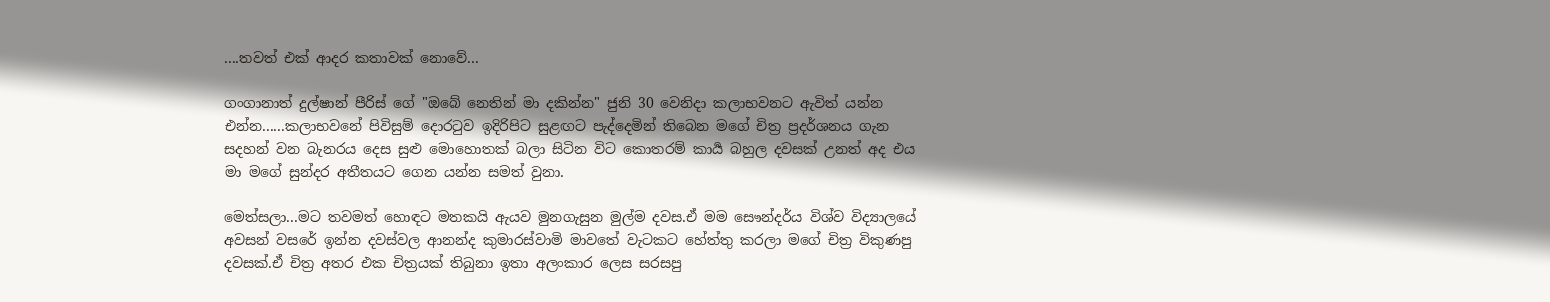....තවත් එක් ආදර කතාවක් නොවේ...

ගංගානාත් දුල්ෂාන් පීරිස් ගේ "ඔබේ නෙතින් මා දකින්න" ජුනි 30 වෙනිදා කලාභවනට ඇවිත් යන්න එන්න......කලාභවනේ පිවිසුම් දොරටුව ඉදිරිපිට සුළඟට පැද්දෙමින් තිබෙන මගේ චිත්‍ර ප්‍රදර්ශනය ගැන සදහන් වන බැනරය දෙස සුළු මොහොතක් බලා සිටින විට කොතරම් කාර්‍ය බහුල දවසක් උනත් අද එය මා මගේ සුන්දර අතීතයට ගෙන යන්න සමත් වුනා.

මෙත්සලා...මට තවමත් හොඳට මතකයි ඇයව මුනගැසුන මුල්ම දවස.ඒ මම සෞන්දර්ය විශ්ව විද්‍යාලයේ අවසන් වසරේ ඉන්න දවස්වල ආනන්ද කුමාරස්වාමි මාවතේ වැටකට හේත්තු කරලා මගේ චිත්‍ර විකුණපු දවසක්.ඒ චිත්‍ර අතර එක චිත්‍රයක් තිබුනා ඉතා අලංකාර ලෙස සරසපු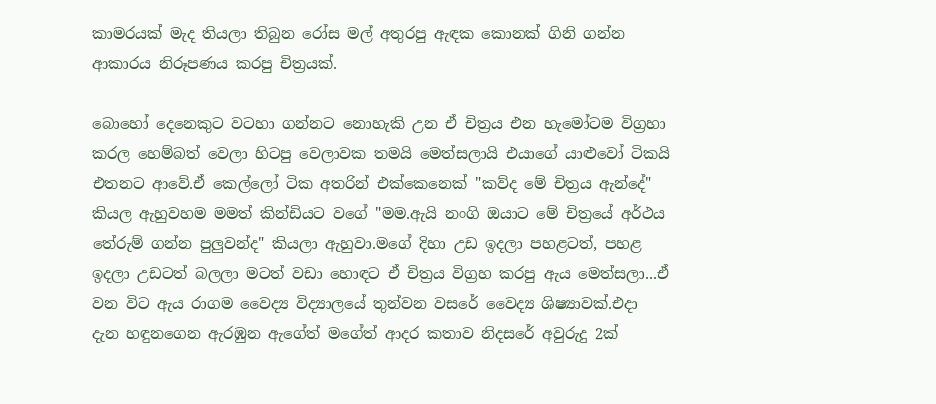කාමරයක් මැද තියලා තිබුන රෝස මල් අතුරපු ඇඳක කොනක් ගිනි ගන්න ආකාරය නිරූපණය කරපු චිත්‍රයක්.

බොහෝ දෙනෙකුට වටහා ගන්නට නොහැකි උන ඒ චිත්‍රය එන හැමෝටම විග්‍රහා කරල හෙම්බත් වෙලා හිටපු වෙලාවක තමයි මෙත්සලායි එයාගේ යාළුවෝ ටිකයි එතනට ආවේ.ඒ කෙල්ලෝ ටික අතරින් එක්කෙනෙක් "කව්ද මේ චිත්‍රය ඇන්දේ" කියල ඇහුවහම මමත් කින්ඩියට වගේ "මම.ඇයි නංගි ඔයාට මේ චිත්‍රයේ අර්ථය තේරුම් ගන්න පුලුවන්ද" කියලා ඇහුවා.මගේ දිහා උඩ ඉදලා පහළටත්, පහළ ඉදලා උඩටත් බලලා මටත් වඩා හොඳට ඒ චිත්‍රය විග්‍රහ කරපු ඇය මෙත්සලා...ඒ වන විට ඇය රාගම වෛද්‍ය විද්‍යාලයේ තුන්වන වසරේ වෛද්‍ය ශිෂ්‍යාවක්.එදා දැන හඳුනගෙන ඇරඹුන ඇගේත් මගේත් ආදර කතාව නිදසරේ අවුරුදු 2ක්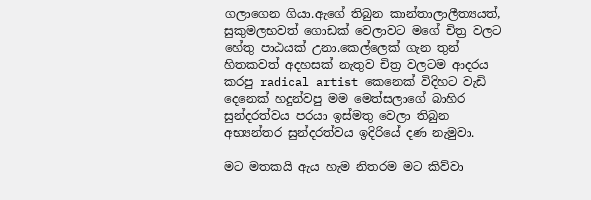ගලාගෙන ගියා.ඇගේ තිබුන කාන්තාලාලීත්‍යයත්, සුකුමලභවත් ගොඩක් වෙලාවට මගේ චිත්‍ර වලට හේතු පාඨයක් උනා.කෙල්ලෙක් ගැන තුන් හිතකවත් අදහසක් නැතුව චිත්‍ර වලටම ආදරය කරපු radical artist කෙනෙක් විදිහට වැඩි දෙනෙක් හදුන්වපු මම මෙත්සලාගේ බාහිර සුන්දරත්වය පරයා ඉස්මතු වෙලා තිබුන අභ්‍යන්තර සුන්දරත්වය ඉදිරියේ දණ නැමුවා.

මට මතකයි ඇය හැම නිතරම මට කිව්වා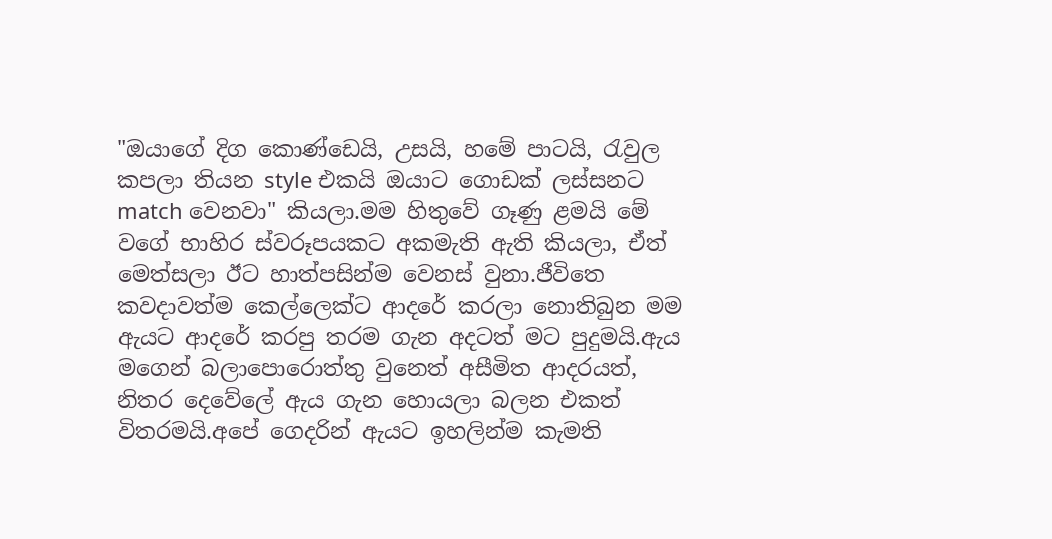"ඔයාගේ දිග කොණ්ඩෙයි, උසයි, හමේ පාටයි, රැවුල කපලා තියන style එකයි ඔයාට ගොඩක් ලස්සනට match වෙනවා" කියලා.මම හිතුවේ ගෑණු ළමයි මේ වගේ භාහිර ස්වරූපයකට අකමැති ඇති කියලා, ඒත් මෙත්සලා ඊට හාත්පසින්ම වෙනස් වුනා.ජීවිතෙ කවදාවත්ම කෙල්ලෙක්ට ආදරේ කරලා නොතිබුන මම ඇයට ආදරේ කරපු තරම ගැන අදටත් මට පුදුමයි.ඇය මගෙන් බලාපොරොත්තු වුනෙත් අසීමිත ආදරයත්, නිතර දෙවේලේ ඇය ගැන හොයලා බලන එකත් විතරමයි.අපේ ගෙදරින් ඇයට ඉහලින්ම කැමති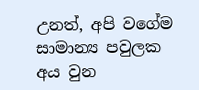උනත්, අපි වගේම සාමාන්‍ය පවුලක අය වුන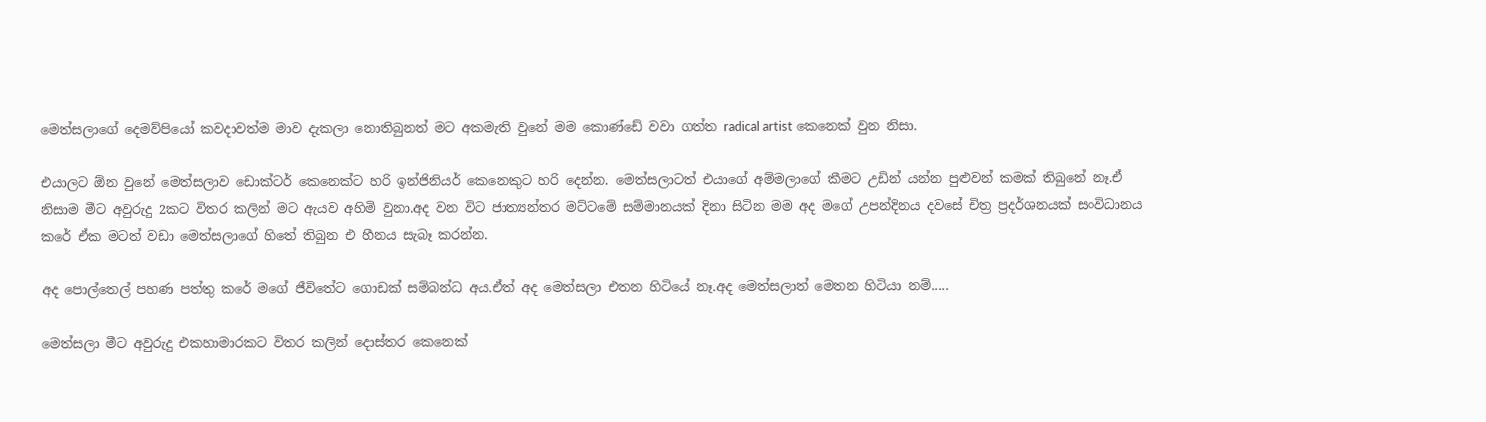මෙත්සලාගේ දෙමව්පියෝ කවදාවත්ම මාව දැකලා නොතිබුනත් මට අකමැති වුනේ මම කොණ්ඩේ වවා ගත්ත radical artist කෙනෙක් වුන නිසා.

එයාලට ඕන වුනේ මෙත්සලාව ඩොක්ටර් කෙනෙක්ට හරි ඉන්ජිනියර් කෙනෙකුට හරි දෙන්න. මෙත්සලාටත් එයාගේ අම්මලාගේ කීමට උඩින් යන්න පුළුවන් කමක් තිබුනේ නෑ.ඒ නිසාම මීට අවුරුදු 2කට විතර කලින් මට ඇයව අහිමි වුනා.අද වන විට ජාත්‍යන්තර මට්ටමේ සම්මානයක් දිනා සිටින මම අද මගේ උපන්දිනය දවසේ චිත්‍ර ප්‍රදර්ශනයක් සංවිධානය කරේ ඒක මටත් වඩා මෙත්සලාගේ හිතේ තිබුන එ හීනය සැබෑ කරන්න.

අද පොල්තෙල් පහණ පත්තු කරේ මගේ ජීවිතේට ගොඩක් සම්බන්ධ අය.ඒත් අද මෙත්සලා එතන හිටියේ නෑ.අද මෙත්සලාත් මෙතන හිටියා නම්.....

මෙත්සලා මීට අවුරුදු එකහාමාරකට විතර කලින් දොස්තර කෙනෙක්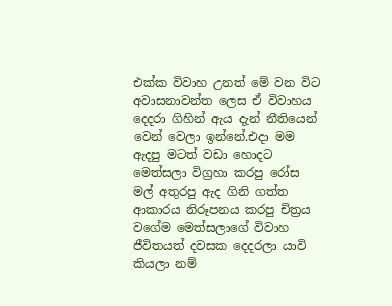එක්ක විවාහ උනත් මේ වන විට අවාසනාවන්ත ලෙස ඒ විවාහය දෙදරා ගිහින් ඇය දැන් නීතියෙන් වෙන් වෙලා ඉන්නේ.එදා මම ඇදපු මටත් වඩා හොදට මෙත්සලා විග්‍රහා කරපු රෝස මල් අතුරපු ඇද ගිනි ගත්ත ආකාරය නිරූපනය කරපු චිත්‍රය වගේම මෙත්සලාගේ විවාහ ජීවිතයත් දවසක දෙදරලා යාවි කියලා නම්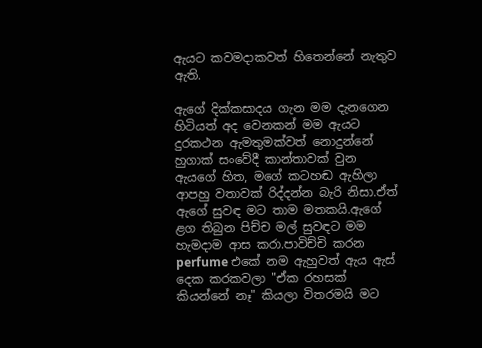ඇයට කවමදාකවත් හිතෙන්නේ නැතුව ඇති.

ඇගේ දික්කසාදය ගැන මම දැනගෙන හිටියත් අද වෙනකන් මම ඇයට දුරකථන ඇමතුමක්වත් නොදුන්නේ හුගාක් සංවේදී කාන්තාවක් වුන ඇයගේ හිත, මගේ කටහඬ ඇහිලා ආපහු වතාවක් රිද්දන්න බැරි නිසා.ඒත් ඇගේ සුවඳ මට තාම මතකයි.ඇගේ ළග තිබුන පිච්ච මල් සුවඳට මම හැමදාම ආස කරා.පාවිච්චි කරන perfume එකේ නම ඇහුවත් ඇය ඇස් දෙක කරකවලා "ඒක රහසක් කියන්නේ නෑ" කියලා විතරමයි මට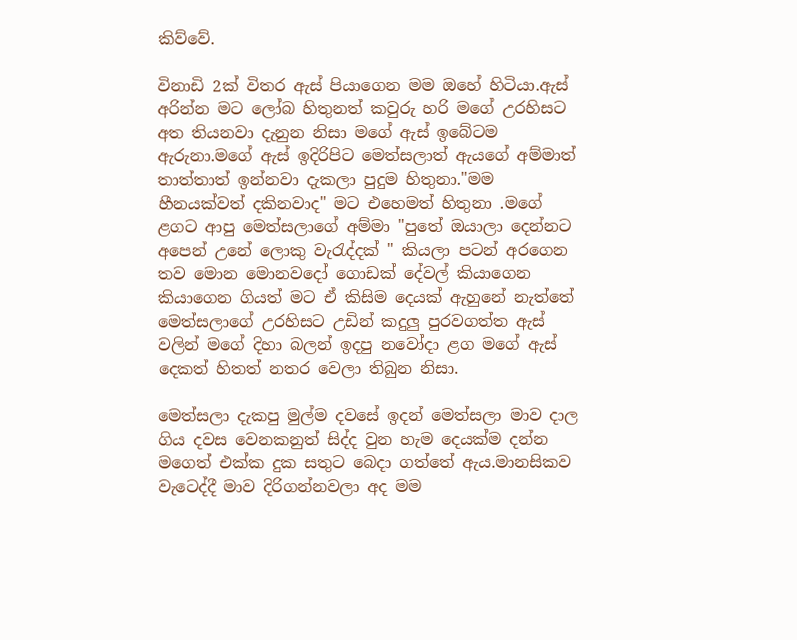කිව්වේ.

විනාඩි 2ක් විතර ඇස් පියාගෙන මම ඔහේ හිටියා.ඇස් අරින්න මට ලෝබ හිතුනත් කවුරු හරි මගේ උරහිසට අත තියනවා දැනුන නිසා මගේ ඇස් ඉබේටම ඇරුනා.මගේ ඇස් ඉදිරිපිට මෙත්සලාත් ඇයගේ අම්මාත් තාත්තාත් ඉන්නවා දැකලා පුදුම හිතුනා."මම හීනයක්වත් දකිනවාද" මට එහෙමත් හිතුනා .මගේ ළගට ආපු මෙත්සලාගේ අම්මා "පුතේ ඔයාලා දෙන්නට අපෙන් උනේ ලොකු වැරැද්දක් " කියලා පටන් අරගෙන තව මොන මොනවදෝ ගොඩක් දේවල් කියාගෙන කියාගෙන ගියත් මට ඒ කිසිම දෙයක් ඇහුනේ නැත්තේ මෙත්සලාගේ උරහිසට උඩින් කදුලු පුරවගත්ත ඇස් වලින් මගේ දිහා බලන් ඉදපු නවෝදා ළග මගේ ඇස් දෙකත් හිතත් නතර වෙලා තිබුන නිසා.

මෙත්සලා දැකපු මුල්ම දවසේ ඉදන් මෙත්සලා මාව දාල ගිය දවස වෙනකනුත් සිද්ද වුන හැම දෙයක්ම දන්න මගෙත් එක්ක දුක සතුට බෙදා ගත්තේ ඇය.මානසිකව වැටෙද්දී මාව දිරිගන්නවලා අද මම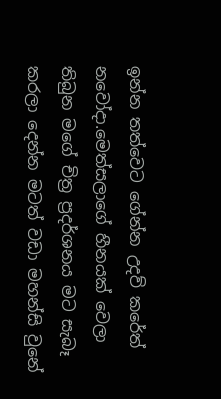ඉන්න තත්වෙට ගේන්න උදව් කරේත් නවෝදා.මෙත්සලාගේ හීනයක් වෙලා තිබුන මගේ චිත්‍ර ප්‍රදර්ශනය මට සැබෑ කරලා දෙන්න මටත් වඩා මහන්සි වුනේ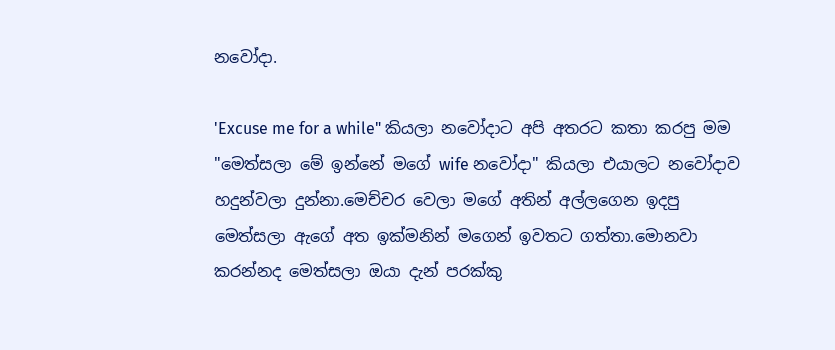නවෝදා.

'Excuse me for a while" කියලා නවෝදාට අපි අතරට කතා කරපු මම "මෙත්සලා මේ ඉන්නේ මගේ wife නවෝදා" කියලා එයාලට නවෝදාව හදුන්වලා දුන්නා.මෙච්චර වෙලා මගේ අතින් අල්ලගෙන ඉදපු මෙත්සලා ඇගේ අත ඉක්මනින් මගෙන් ඉවතට ගත්තා.මොනවා කරන්නද මෙත්සලා ඔයා දැන් පරක්කු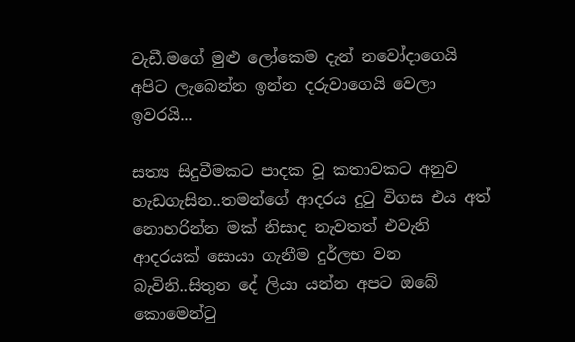වැඩී.මගේ මුළු ලෝකෙම දැන් නවෝදාගෙයි අපිට ලැබෙන්න ඉන්න දරුවාගෙයි වෙලා ඉවරයි...

සත්‍ය සිදුවීමකට පාදක වූ කතාවකට අනුව හැඩගැසින..තමන්ගේ ආදරය දුටු විගස එය අත් නොහරින්න මක් නිසාද නැවතත් එවැනි ආදරයක් සොයා ගැනීම දුර්ලභ වන බැවිනි..සිතුන දේ ලියා යන්න අපට ඔබේ කොමෙන්ටු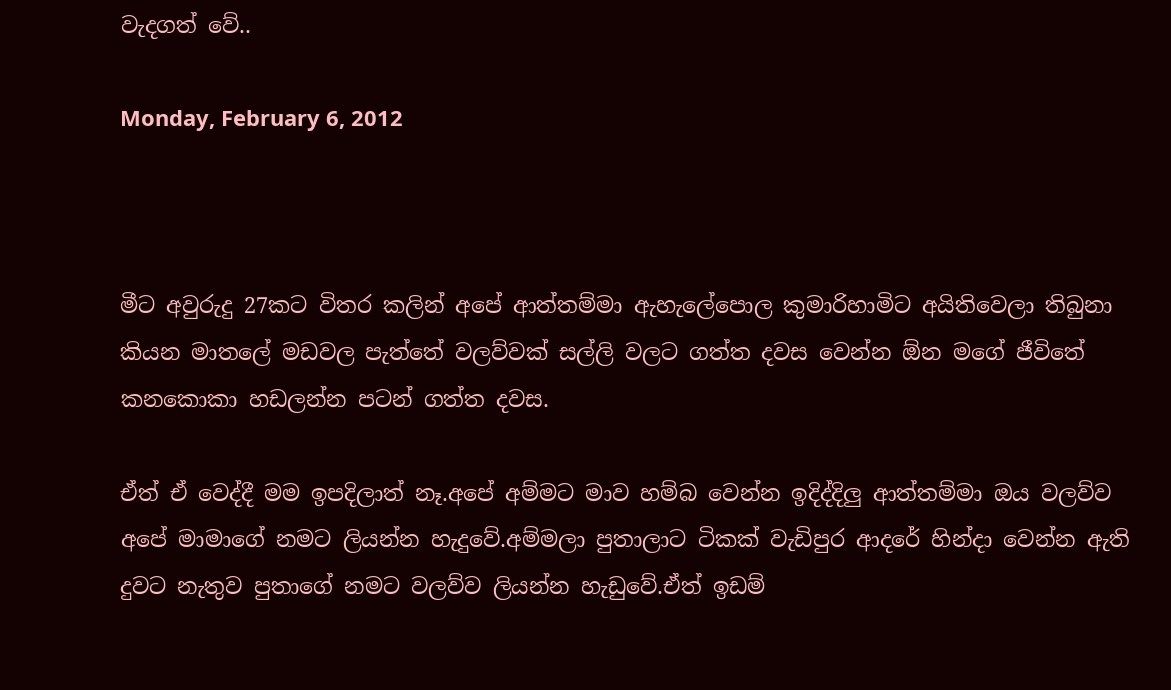වැදගත් වේ..

Monday, February 6, 2012



මීට අවුරුදු 27කට විතර කලින් අපේ ආත්තම්මා ඇහැලේපොල කුමාරිහාමිට අයිතිවෙලා තිබුනා කියන මාතලේ මඩවල පැත්තේ වලව්වක් සල්ලි වලට ගත්ත දවස වෙන්න ඕන මගේ ජීවිතේ කනකොකා හඩලන්න පටන් ගත්ත දවස.

ඒත් ඒ වෙද්දී මම ඉපදිලාත් නෑ.අපේ අම්මට මාව හම්බ වෙන්න ඉදිද්දිලු ආත්තම්මා ඔය වලව්ව අපේ මාමාගේ නමට ලියන්න හැදුවේ.අම්මලා පුතාලාට ටිකක් වැඩිපුර ආදරේ හින්දා වෙන්න ඇති දුවට නැතුව පුතාගේ නමට වලව්ව ලියන්න හැඩුවේ.ඒත් ඉඩම්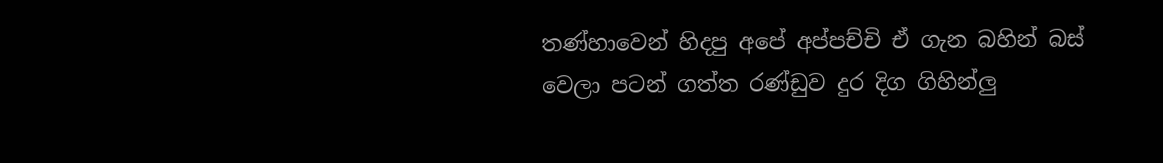තණ්හාවෙන් හිදපු අපේ අප්පච්චි ඒ ගැන බහින් බස් වෙලා පටන් ගත්ත රණ්ඩුව දුර දිග ගිහින්ලු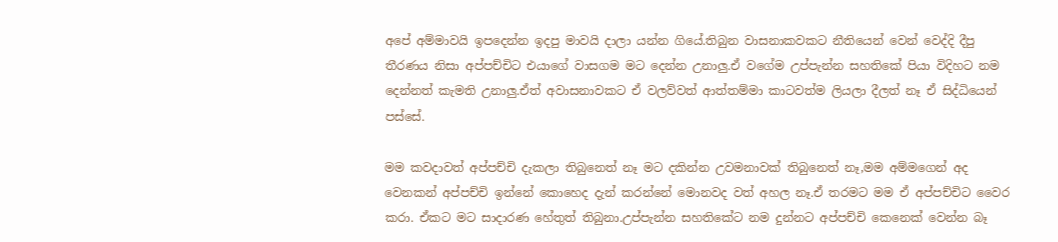අපේ අම්මාවයි ඉපදෙන්න ඉදපු මාවයි දාලා යන්න ගියේ.තිබුන වාසනාකවකට නීතියෙන් වෙන් වෙද්දි දීපු තීරණය නිසා අප්පච්චිට එයාගේ වාසගම මට දෙන්න උනාලු.ඒ වගේම උප්පැන්න සහතිකේ පියා විදිහට නම දෙන්නත් කැමති උනාලු.ඒත් අවාසනාවකට ඒ වලව්වත් ආත්තම්මා කාටවත්ම ලියලා දීලත් නෑ ඒ සිද්ධියෙන් පස්සේ.

මම කවදාවත් අප්පච්චි දැකලා තිබුනෙත් නෑ මට දකින්න උවමනාවක් තිබුනෙත් නෑ,මම අම්මගෙන් අද වෙනකන් අප්පච්චි ඉන්නේ කොහෙද දැන් කරන්නේ මොනවද වත් අහල නෑ.ඒ තරමට මම ඒ අප්පච්චිට වෛර කරා. ඒකට මට සාදාරණ හේතුත් තිබුනා.උප්පැන්න සහතිකේට නම දුන්නට අප්පච්චි කෙනෙක් වෙන්න බෑ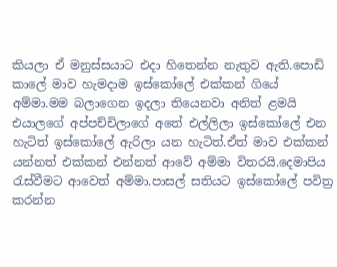කියලා ඒ මනුස්සයාට එදා හිතෙන්න නැතුව ඇති.පොඩි කාලේ මාව හැමදාම ඉස්කෝලේ එක්කන් ගියේ අම්මා.මම බලාගෙන ඉදලා තියෙනවා අනිත් ළමයි එයාලගේ අප්පච්චිලාගේ අතේ එල්ලිලා ඉස්කෝලේ එන හැටිත් ඉස්කෝලේ ඇරිලා යන හැටිත්.ඒත් මාව එක්කන් යන්නත් එක්කන් එන්නත් ආවේ අම්මා විතරයි.දෙමාපිය රැස්වීමට ආවෙත් අම්මා.පාසල් සතියට ඉස්කෝලේ පවිත්‍ර කරන්න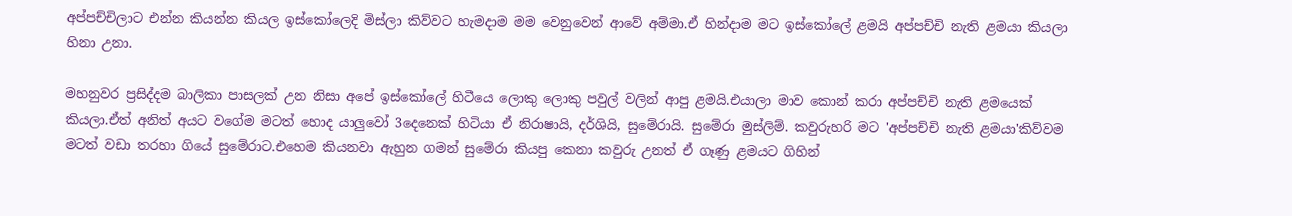අප්පච්චිලාට එන්න කියන්න කියල ඉස්කෝලෙදි මිස්ලා කිව්වට හැමදාම මම වෙනුවෙන් ආවේ අම්මා.ඒ හින්දාම මට ඉස්කෝලේ ළමයි අප්පච්චි නැති ළමයා කියලා හිනා උනා.

මහනුවර ප්‍රසිද්දම බාලිකා පාසලක් උන නිසා අපේ ඉස්කෝලේ හිටීයෙ ලොකු ලොකු පවුල් වලින් ආපු ළමයි.එයාලා මාව කොන් කරා අප්පච්චි නැති ළමයෙක් කියලා.ඒත් අනිත් අයට වගේම මටත් හොද යාලුවෝ 3දෙනෙක් හිටියා ඒ නිරාෂායි, දර්ශියි, සුමේරායි. සුමේරා මුස්ලිම්. කවුරුහරි මට 'අප්පච්චි නැති ළමයා'කිව්වම මටත් වඩා තරහා ගියේ සුමේරාට.එහෙම කියනවා ඇහුන ගමන් සුමේරා කියපු කෙනා කවුරු උනත් ඒ ගෑණු ළමයට ගිහින්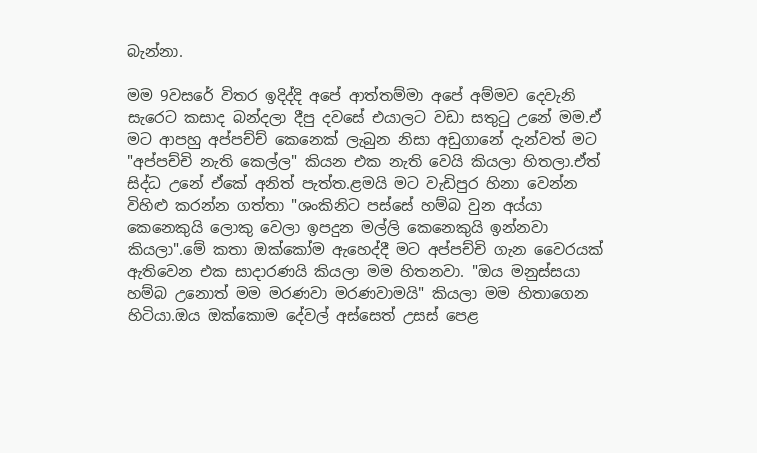බැන්නා.

මම 9වසරේ විතර ඉදිද්දි අපේ ආත්තම්මා අපේ අම්මව දෙවැනි සැරෙට කසාද බන්දලා දීපු දවසේ එයාලට වඩා සතුටු උනේ මම.ඒ මට ආපහු අප්පච්ච් කෙනෙක් ලැබුන නිසා අඩුගානේ දැන්වත් මට "අප්පච්චි නැති කෙල්ල" කියන එක නැති වෙයි කියලා හිතලා.ඒත් සිද්ධ උනේ ඒකේ අනිත් පැත්ත.ළමයි මට වැඩිපුර හිනා වෙන්න විහිළු කරන්න ගත්තා "ශංකිනිට පස්සේ හම්බ වුන අය්යා කෙනෙකුයි ලොකු වෙලා ඉපදුන මල්ලි කෙනෙකුයි ඉන්නවා කියලා".මේ කතා ඔක්කෝම ඇහෙද්දී මට අප්පච්චි ගැන වෛරයක් ඇතිවෙන එක සාදාරණයි කියලා මම හිතනවා. "ඔය මනුස්සයා හම්බ උනොත් මම මරණවා මරණවාමයි" කියලා මම හිතාගෙන හිටියා.ඔය ඔක්කොම දේවල් අස්සෙත් උසස් පෙළ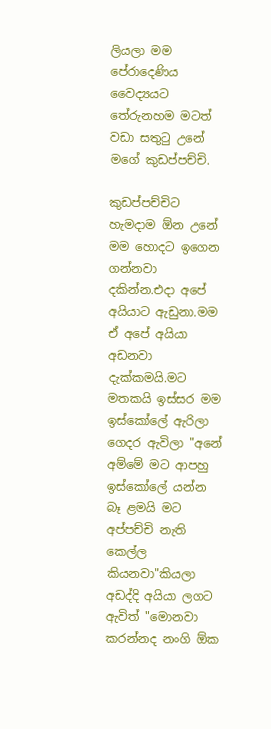ලියලා මම පේරාදෙණිය වෛද්‍යයට තේරුනහම මටත් වඩා සතුටු උනේ මගේ කුඩප්පච්චි.

කුඩප්පච්චිට හැමදාම ඕන උනේ මම හොදට ඉගෙන ගන්නවා දකින්න.එදා අපේ අයියාට ඇඩුනා.මම ඒ අපේ අයියා අඩනවා දැක්කමයි.මට මතකයි ඉස්සර මම ඉස්කෝලේ ඇරිලා ගෙදර ඇවිලා "අනේ අම්මේ මට ආපහු ඉස්කෝලේ යන්න බෑ ළමයි මට අප්පච්චි නැති කෙල්ල කියනවා"කියලා අඩද්දි අයියා ලගට ඇවිත් "මොනවා කරන්නද නංගි ඕක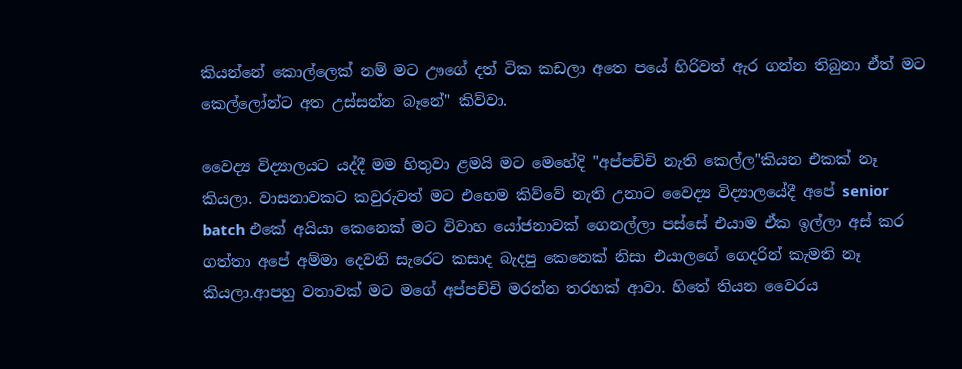කියන්නේ කොල්ලෙක් නම් මට ඌගේ දත් ටික කඩලා අතෙ පයේ හිරිවත් ඇර ගන්න තිබුනා ඒත් මට කෙල්ලෝන්ට අත උස්සන්න බෑනේ" කිව්වා.

වෛද්‍ය විද්‍යාලයට යද්දී මම හිතුවා ළමයි මට මෙහේදි "අප්පච්චි නැති කෙල්ල"කියන එකක් නෑ කියලා. වාසනාවකට කවුරුවත් මට එහෙම කිව්වේ නැති උනාට වෛද්‍ය විද්‍යාලයේදී අපේ senior batch එකේ අයියා කෙනෙක් මට විවාහ යෝජනාවක් ගෙනල්ලා පස්සේ එයාම ඒක ඉල්ලා අස් කර ගත්තා අපේ අම්මා දෙවනි සැරෙට කසාද බැදපු කෙනෙක් නිසා එයාලගේ ගෙදරින් කැමති නෑ කියලා.ආපහු වතාවක් මට මගේ අප්පච්චි මරන්න තරහක් ආවා. හිතේ තියන වෛරය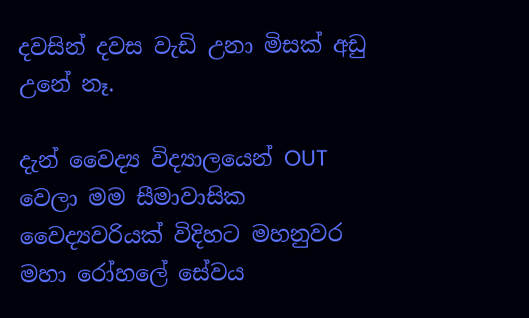දවසින් දවස වැඩි උනා මිසක් අඩු උනේ නෑ.

දැන් වෛද්‍ය විද්‍යාලයෙන් OUT වෙලා මම සීමාවාසික වෛද්‍යවරියක් විදිහට මහනුවර මහා රෝහලේ සේවය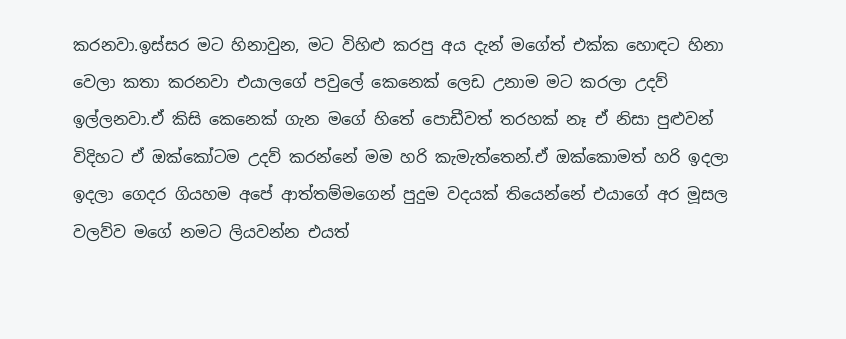කරනවා.ඉස්සර මට හිනාවුන, මට විහිළු කරපු අය දැන් මගේත් එක්ක හොඳට හිනා වෙලා කතා කරනවා එයාලගේ පවුලේ කෙනෙක් ලෙඩ උනාම මට කරලා උදව් ඉල්ලනවා.ඒ කිසි කෙනෙක් ගැන මගේ හිතේ පොඩීවත් තරහක් නෑ ඒ නිසා පුළුවන් විදිහට ඒ ඔක්කෝටම උදව් කරන්නේ මම හරි කැමැත්තෙන්.ඒ ඔක්කොමත් හරි ඉදලා ඉදලා ගෙදර ගියහම අපේ ආත්තම්මගෙන් පුදුම වදයක් තියෙන්නේ එයාගේ අර මූසල වලව්ව මගේ නමට ලියවන්න එයත්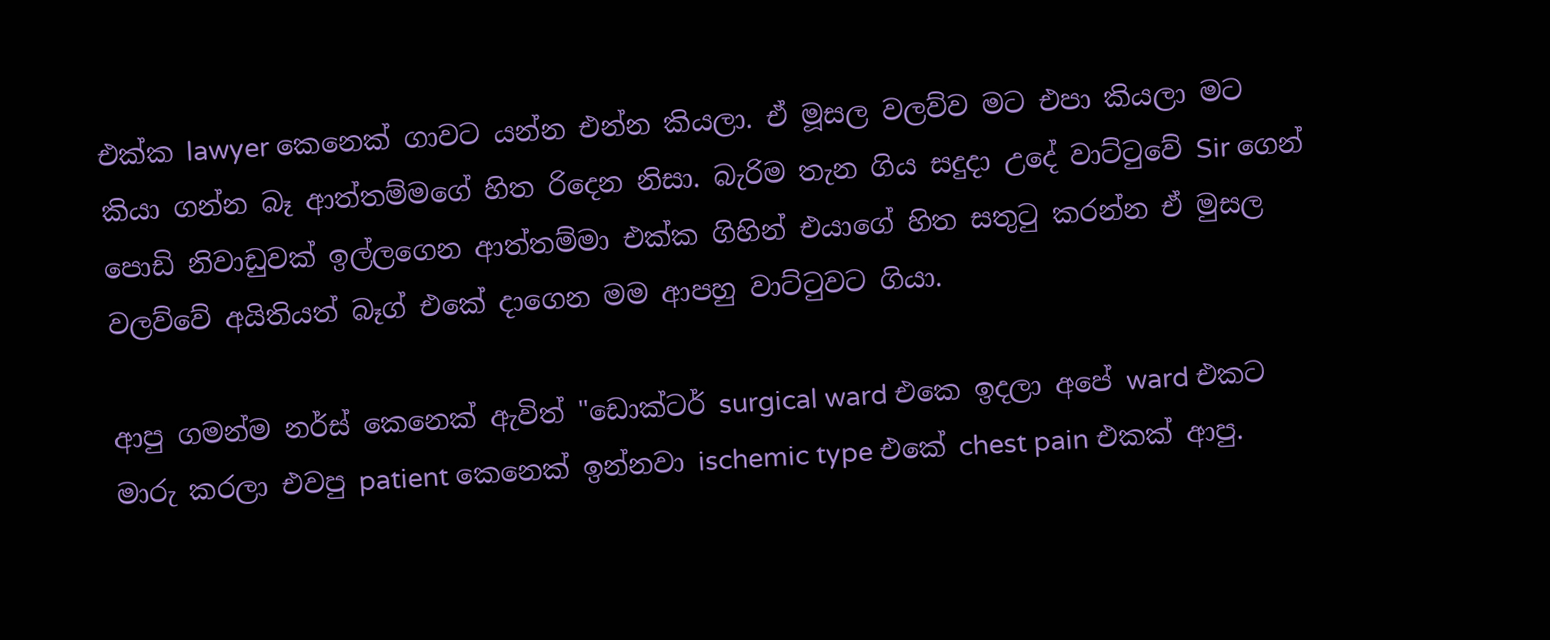එක්ක lawyer කෙනෙක් ගාවට යන්න එන්න කියලා. ඒ මූසල වලව්ව මට එපා කියලා මට කියා ගන්න බෑ ආත්තම්මගේ හිත රිදෙන නිසා. බැරිම තැන ගිය සදුදා උදේ වාට්ටුවේ Sir ගෙන් පොඩි නිවාඩුවක් ඉල්ලගෙන ආත්තම්මා එක්ක ගිහින් එයාගේ හිත සතුටු කරන්න ඒ මුසල වලව්වේ අයිතියත් බෑග් එකේ දාගෙන මම ආපහු වාට්ටුවට ගියා.

ආපු ගමන්ම නර්ස් කෙනෙක් ඇවිත් "ඩොක්ටර් surgical ward එකෙ ඉදලා අපේ ward එකට මාරු කරලා එවපු patient කෙනෙක් ඉන්නවා ischemic type එකේ chest pain එකක් ආපු.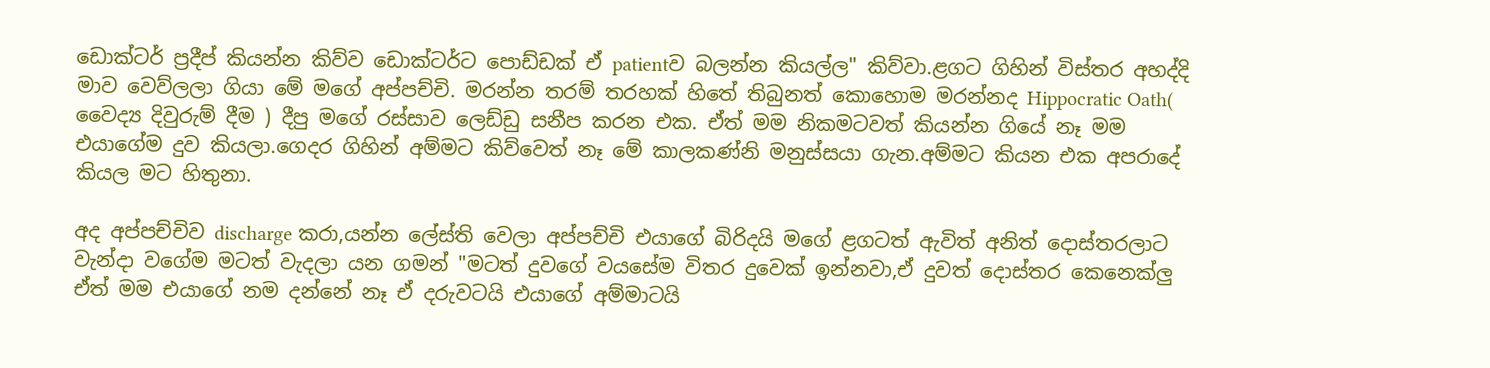ඩොක්ටර් ප්‍රදීප් කියන්න කිව්ව ඩොක්ටර්ට පොඩ්ඩක් ඒ patientව බලන්න කියල්ල" කිව්වා.ළගට ගිහින් විස්තර අහද්දි මාව වෙව්ලලා ගියා මේ මගේ අප්පච්චි. මරන්න තරම් තරහක් හිතේ තිබුනත් කොහොම මරන්නද Hippocratic Oath( වෛද්‍ය දිවුරුම් දීම ) දීපු මගේ රස්සාව ලෙඩ්ඩු සනීප කරන එක. ඒත් මම නිකමටවත් කියන්න ගියේ නෑ මම එයාගේම දුව කියලා.ගෙදර ගිහින් අම්මට කිව්වෙත් නෑ මේ කාලකණ්නි මනුස්සයා ගැන.අම්මට කියන එක අපරාදේ කියල මට හිතුනා.

අද අප්පච්චිව discharge කරා,යන්න ලේස්ති වෙලා අප්පච්චි එයාගේ බිරිදයි මගේ ළගටත් ඇවිත් අනිත් දොස්තරලාට වැන්දා වගේම මටත් වැදලා යන ගමන් "මටත් දුවගේ වයසේම විතර දුවෙක් ඉන්නවා,ඒ දුවත් දොස්තර කෙනෙක්ලු ඒත් මම එයාගේ නම දන්නේ නෑ ඒ දරුවටයි එයාගේ අම්මාටයි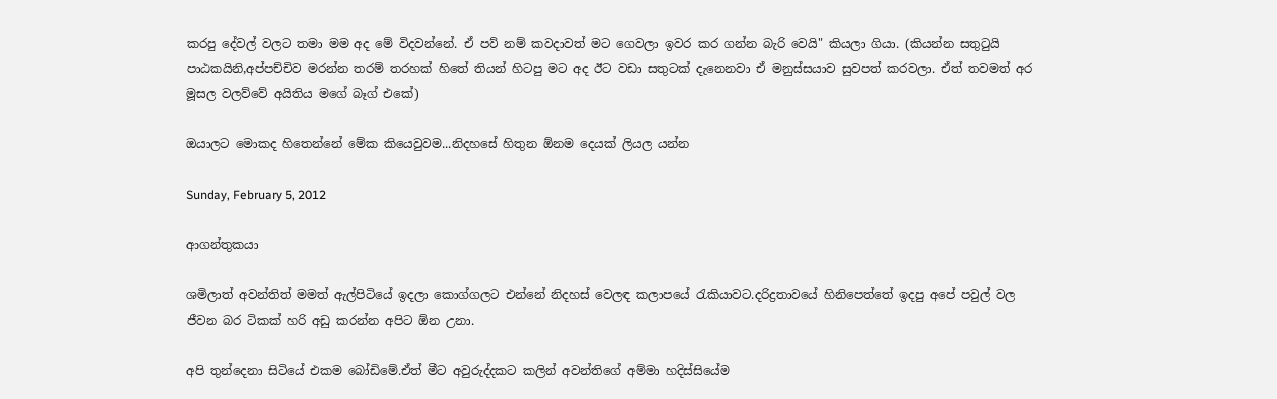කරපු දේවල් වලට තමා මම අද මේ විදවන්නේ. ඒ පව් නම් කවදාවත් මට ගෙවලා ඉවර කර ගන්න බැරි වෙයි" කියලා ගියා. (කියන්න සතුටුයි පාඨකයිනි,අප්පච්චිව මරන්න තරම් තරහක් හිතේ තියන් හිටපු මට අද ඊට වඩා සතුටක් දැනෙනවා ඒ මනුස්සයාව සුවපත් කරවලා. ඒත් තවමත් අර මූසල වලව්වේ අයිතිය මගේ බෑග් එකේ)

ඔයාලට මොකද හිතෙන්නේ මේක කියෙවුවම...නිදහසේ හිතුන ඕනම දෙයක් ලියල යන්න

Sunday, February 5, 2012

ආගන්තුකයා

ශමිලාත් අවන්තිත් මමත් ඇල්පිටියේ ඉදලා කොග්ගලට එන්නේ නිදහස් වෙලඳ කලාපයේ රැකියාවට.දරිද්‍රතාවයේ හිනිපෙත්තේ ඉදපු අපේ පවුල් වල ජීවන බර ටිකක් හරි අඩු කරන්න අපිට ඕන උනා.

අපි තුන්දෙනා සිටියේ එකම බෝඩිමේ.ඒත් මීට අවුරුද්දකට කලින් අවන්තිගේ අම්මා හදිස්සියේම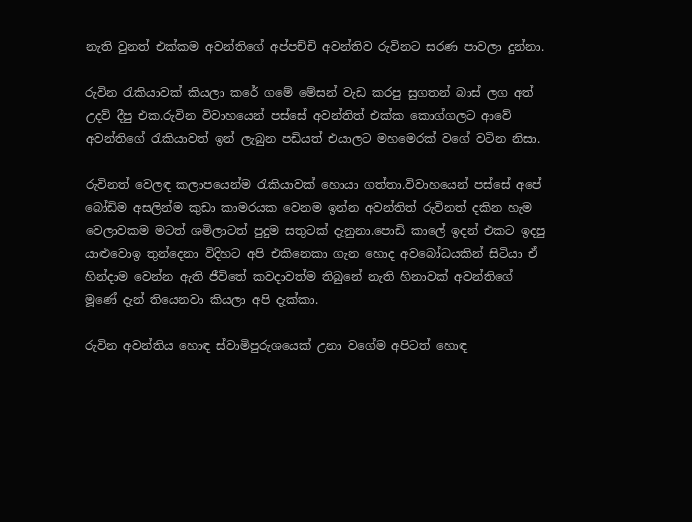නැති වුනත් එක්කම අවන්තිගේ අප්පච්චි අවන්තිව රුවිනට සරණ පාවලා දුන්නා.

රුවින රැකියාවක් කියලා කරේ ගමේ මේසන් වැඩ කරපු සුගතන් බාස් ලග අත් උදව් දීපු එක.රුවින විවාහයෙන් පස්සේ අවන්තිත් එක්ක කොග්ගලට ආවේ අවන්තිගේ රැකියාවත් ඉන් ලැබුන පඩියත් එයාලට මහමෙරක් වගේ වටින නිසා.

රුවිනත් වෙලඳ කලාපයෙන්ම රැකියාවක් හොයා ගත්තා.විවාහයෙන් පස්සේ අපේ බෝඩිම අසලින්ම කුඩා කාමරයක වෙනම ඉන්න අවන්තිත් රුවිනත් දකින හැම වෙලාවකම මටත් ශමිලාටත් පුදුම සතුටක් දැනුනා.පොඩි කාලේ ඉදන් එකට ඉදපු යාළුවොඉ තුන්දෙනා විදිහට අපි එකිනෙකා ගැන හොද අවබෝධයකින් සිටියා ඒ හින්දාම වෙන්න ඇති ජීවිතේ කවදාවත්ම තිබුනේ නැති හිනාවක් අවන්තිගේ මූණේ දැන් තියෙනවා කියලා අපි දැක්කා.

රුවින අවන්තිය හොඳ ස්වාමිපුරුශයෙක් උනා වගේම අපිටත් හොඳ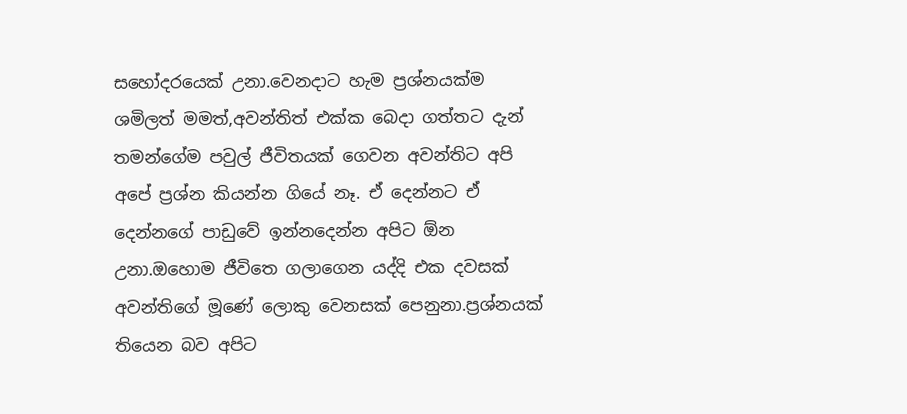සහෝදරයෙක් උනා.වෙනදාට හැම ප්‍රශ්නයක්ම ශමිලත් මමත්,අවන්තිත් එක්ක බෙදා ගත්තට දැන් තමන්ගේම පවුල් ජීවිතයක් ගෙවන අවන්තිට අපි අපේ ප්‍රශ්න කියන්න ගියේ නෑ. ඒ දෙන්නට ඒ දෙන්නගේ පාඩුවේ ඉන්නදෙන්න අපිට ඕන උනා.ඔහොම ජීවිතෙ ගලාගෙන යද්දි එක දවසක් අවන්තිගේ මූණේ ලොකු වෙනසක් පෙනුනා.ප්‍රශ්නයක් තියෙන බව අපිට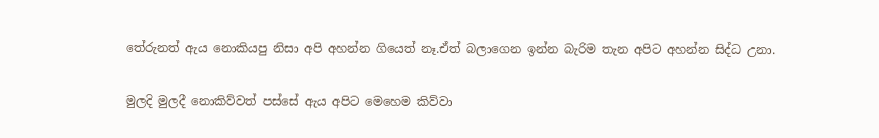තේරුනත් ඇය නොකියපු නිසා අපි අහන්න ගියෙත් නෑ.ඒත් බලාගෙන ඉන්න බැරිම තැන අපිට අහන්න සිද්ධ උනා.

මුලදි මුලදී නොකිව්වත් පස්සේ ඇය අපිට මෙහෙම කිව්වා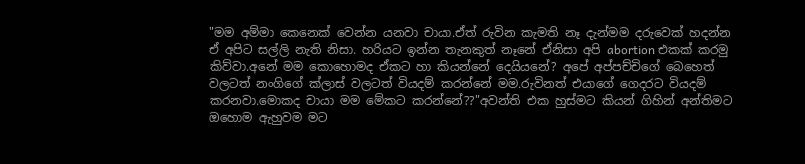"මම අම්මා කෙනෙක් වෙන්න යනවා චායා.ඒත් රුවින කැමති නෑ දැන්මම දරුවෙක් හදන්න ඒ අපිට සල්ලි නැති නිසා. හරියට ඉන්න තැනකුත් නෑනේ ඒනිසා අපි abortion එකක් කරමු කිව්වා.අනේ මම කොහොමද ඒකට හා කියන්නේ දෙයියනේ? අපේ අප්පච්චිගේ බෙහෙත් වලටත් නංගිගේ ක්ලාස් වලටත් වියදම් කරන්නේ මම.රුවිනත් එයාගේ ගෙදරට වියදම් කරනවා.මොකද චායා මම මේකට කරන්නේ??"අවන්ති එක හුස්මට කියන් ගිහින් අන්තිමට ඔහොම ඇහුවම මට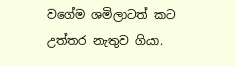වගේම ශමිලාටත් කට උත්තර නැතුව ගියා.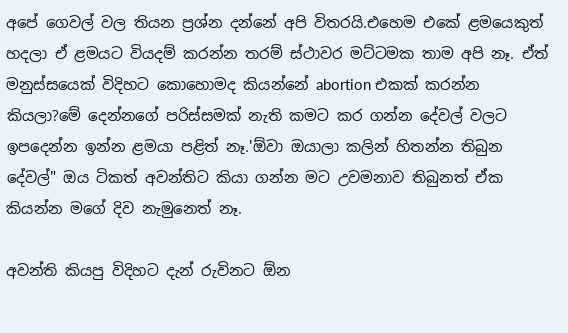අපේ ගෙවල් වල තියන ප්‍රශ්න දන්නේ අපි විතරයි.එහෙම එකේ ළමයෙකුත් හදලා ඒ ළමයට වියදම් කරන්න තරම් ස්ථාවර මට්ටමක තාම අපි නෑ. ඒත් මනුස්සයෙක් විදිහට කොහොමද කියන්නේ abortion එකක් කරන්න කියලා?මේ දෙන්නගේ පරිස්සමක් නැති කමට කර ගන්න දේවල් වලට ඉපදෙන්න ඉන්න ළමයා පළිත් නෑ.'ඕවා ඔයාලා කලින් හිතන්න තිබුන දේවල්" ඔය ටිකත් අවන්තිට කියා ගන්න මට උවමනාව තිබුනත් ඒක කියන්න මගේ දිව නැමුනෙත් නෑ.

අවන්ති කියපු විදිහට දැන් රුවිනට ඕන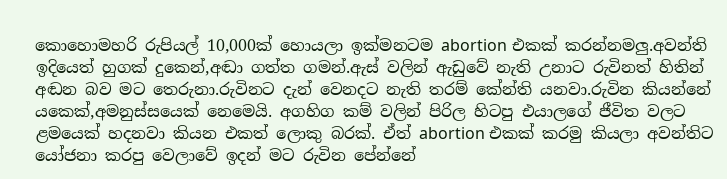කොහොමහරි රුපියල් 10,000ක් හොයලා ඉක්මනටම abortion එකක් කරන්නමලු.අවන්ති ඉදියෙත් හුගක් දුකෙන්,අඬා ගත්ත ගමන්.ඇස් වලින් ඇඩුවේ නැති උනාට රුවිනත් හිතින් අඬන බව මට තෙරුනා.රුවිනට දැන් වෙනදට නැති තරම් කේන්ති යනවා.රුවින කියන්නේ යකෙක්,අමනුස්සයෙක් නෙමෙයි. අගහිග කම් වලින් පිරිල හිටපු එයාලගේ ජීවිත වලට ළමයෙක් හදනවා කියන එකත් ලොකු බරක්. ඒත් abortion එකක් කරමු කියලා අවන්තිට යෝජනා කරපු වෙලාවේ ඉදන් මට රුවින පේන්නේ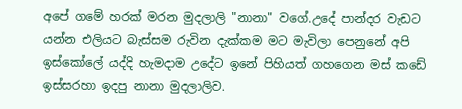අපේ ගමේ හරක් මරන මුදලාලි "නානා" වගේ.උදේ පාන්දර වැඩට යන්න එලියට බැස්සම රුවින දැක්කම මට මැවිලා පෙනුනේ අපි ඉස්කෝලේ යද්දි හැමදාම උදේට ඉනේ පිහියත් ගහගෙන මස් කඩේ ඉස්සරහා ඉදපු නානා මුදලාලිව.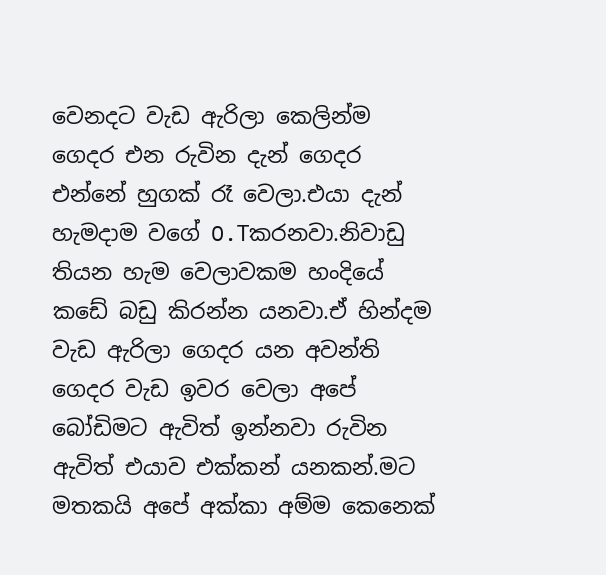වෙනදට වැඩ ඇරිලා කෙලින්ම ගෙදර එන රුවින දැන් ගෙදර එන්නේ හුගක් රෑ වෙලා.එයා දැන් හැමදාම වගේ O.Tකරනවා.නිවාඩු තියන හැම වෙලාවකම හංදියේ කඩේ බඩු කිරන්න යනවා.ඒ හින්දම වැඩ ඇරිලා ගෙදර යන අවන්ති ගෙදර වැඩ ඉවර වෙලා අපේ බෝඩිමට ඇවිත් ඉන්නවා රුවින ඇවිත් එයාව එක්කන් යනකන්.මට මතකයි අපේ අක්කා අම්ම කෙනෙක්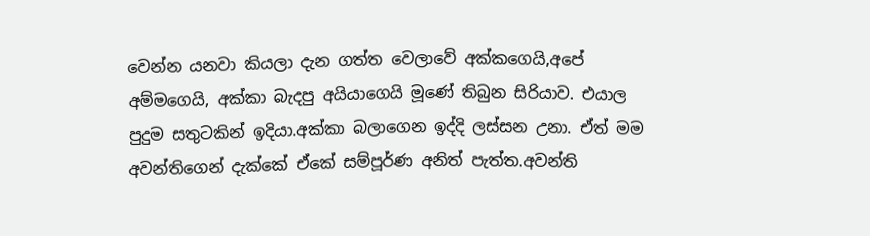වෙන්න යනවා කියලා දැන ගත්ත වෙලාවේ අක්කගෙයි,අපේ අම්මගෙයි, අක්කා බැදපු අයියාගෙයි මූණේ තිබුන සිරියාව. එයාල පුදුම සතුටකින් ඉදියා.අක්කා බලාගෙන ඉද්දි ලස්සන උනා. ඒත් මම අවන්තිගෙන් දැක්කේ ඒකේ සම්පූර්ණ අනිත් පැත්ත.අවන්ති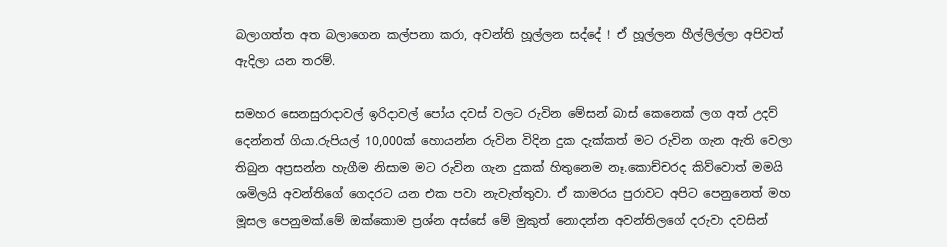බලාගත්ත අත බලාගෙන කල්පනා කරා, අවන්ති හූල්ලන සද්දේ ! ඒ හූල්ලන හීල්ලිල්ලා අපිවත් ඇදිලා යන තරම්.

සමහර සෙනසුරාදාවල් ඉරිදාවල් පෝය දවස් වලට රුවින මේසන් බාස් කෙනෙක් ලග අත් උදව් දෙන්නත් ගියා.රුපියල් 10,000ක් හොයන්න රුවින විදින දුක දැක්කත් මට රුවින ගැන ඇති වෙලා තිබුන අප්‍රසන්න හැගීම නිසාම මට රුවින ගැන දුකක් හිතුනෙම නෑ.කොච්චරද කිව්වොත් මමයි ශමිලයි අවන්තිගේ ගෙදරට යන එක පවා නැවැත්තුවා. ඒ කාමරය පුරාවට අපිට පෙනුනෙත් මහ මූසල පෙනුමක්.මේ ඔක්කොම ප්‍රශ්න අස්සේ මේ මුකුත් නොදන්න අවන්තිලගේ දරුවා දවසින්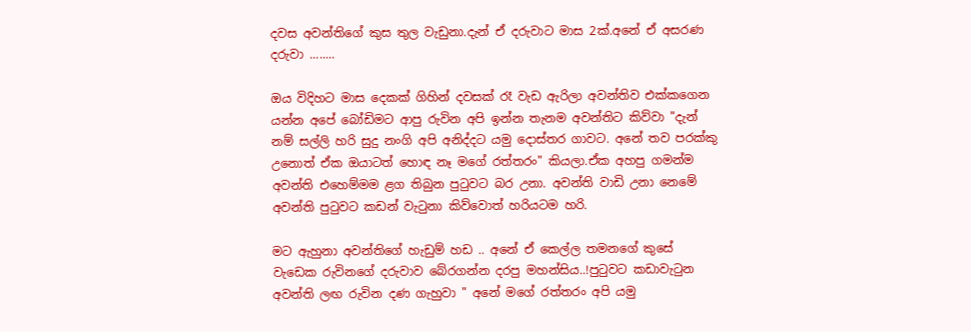දවස අවන්තිගේ කුස තුල වැඩුනා.දැන් ඒ දරුවාට මාස 2ක්.අනේ ඒ අසරණ දරුවා ........

ඔය විදිහට මාස දෙකක් ගිහින් දවසක් රෑ වැඩ ඇරිලා අවන්තිව එක්කගෙන යන්න අපේ බෝඩිමට ආපු රුවින අපි ඉන්න තැනම අවන්තිට කිව්වා "දැන් නම් සල්ලි හරි සුදු නංගි අපි අනිද්දට යමු දොස්තර ගාවට. අනේ තව පරක්කු උනොත් ඒක ඔයාටත් හොඳ නෑ මගේ රත්තරං" කියලා.ඒක අහපු ගමන්ම අවන්ති එහෙම්මම ළග තිබුන පුටුවට බර උනා. අවන්ති වාඩි උනා නෙමේ අවන්ති පුටුවට කඩන් වැටුනා කිව්වොත් හරියටම හරි.

මට ඇහුනා අවන්තිගේ හැඩුම් හඩ .. අනේ ඒ කෙල්ල තමනගේ කුසේ වැඩෙක රුවිනගේ දරුවාව බේරගන්න දරපු මහන්සිය..!පුටුවට කඩාවැ‍ටුන අවන්ති ලඟ රුවින දණ ගැහුවා " අනේ මගේ රත්තරං අපි යමු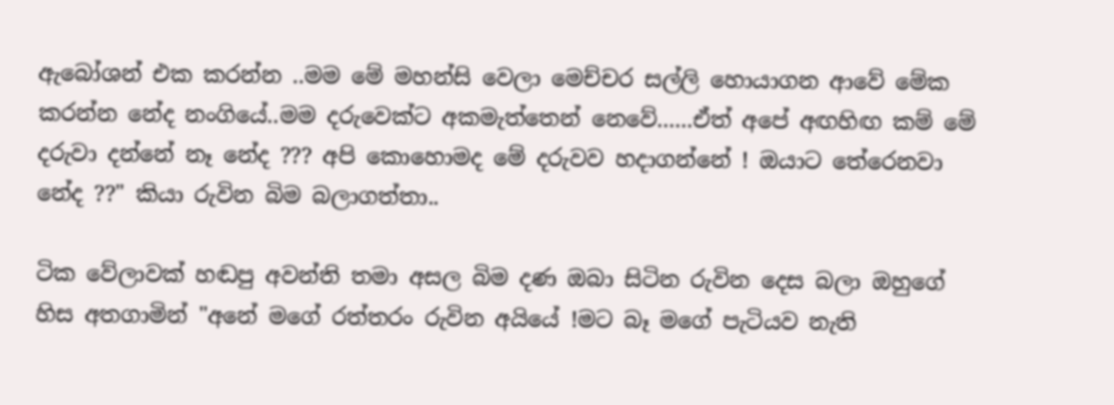ඇබෝශන් එක කරන්න ..මම මේ මහන්සි වෙලා මෙච්චර සල්ලි හොයාගන ආවේ මේක කරන්න නේද නංගියේ..මම දරුවෙක්‍ට අකමැත්තෙන් නෙවේ......ඒත් අපේ අඟහිඟ කම් මේ දරුවා දන්නේ නෑ නේද ??? අපි කොහොමද මේ දරුවව හදාගන්නේ ! ඔයාට තේරෙනවා නේද ??" කියා රුවින බිම බලාගත්තා..

ටික වේලාවක් හඬපු අවන්ති තමා අසල බිම දණ ඔබා සිටින රුවින දෙස බලා ඔහුගේ හිස අතගාමින් "අනේ මගේ රත්තරං රුවින අයියේ !මට බෑ මගේ පැටියව නැති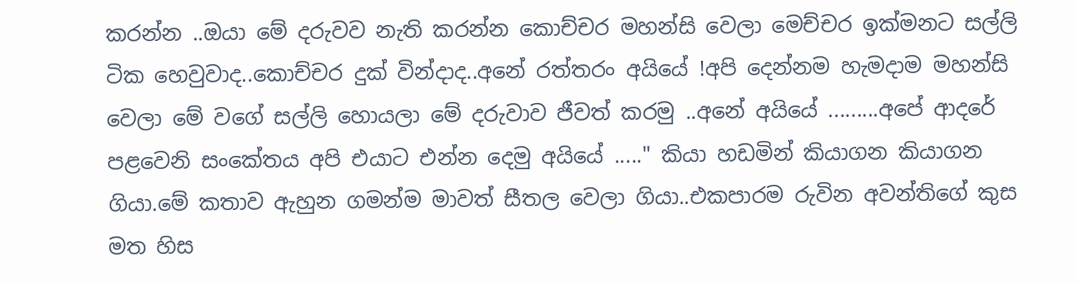කරන්න ..ඔයා මේ දරුවව නැති කරන්න කොච්චර මහන්සි වෙලා මෙච්චර ඉක්මනට සල්ලි ටික හෙවුවාද..කොච්චර දුක් වින්දාද..අනේ රත්තරං අ‍යියේ !අපි දෙන්නම හැමදාම මහන්සි වෙලා මේ වගේ සල්ලි හොයලා මේ දරුවාව ජීවත් කරමු ..අනේ අයියේ .........අපේ ආදරේ පළවෙනි සංකේතය අපි එයාට එන්න දෙමු අයියේ ....." කියා හ‍ඩමින් කියාගන කියාගන ගියා.මේ කතාව ඇහුන ගමන්ම මාවත් සීතල වෙලා ගියා..එකපාරම රුවින අවන්තිගේ කුස මත හිස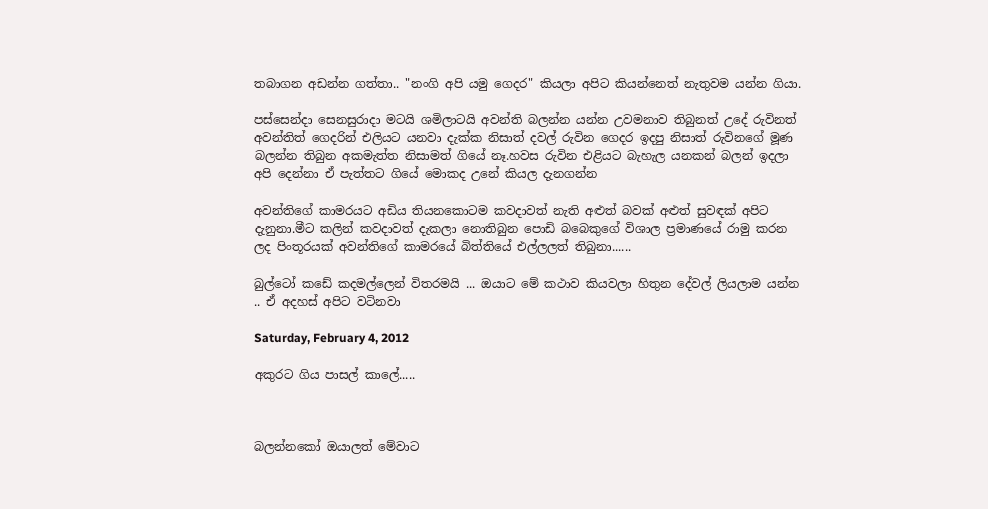තබාගන අඩන්න ගත්තා.. "නංගි අපි යමු ගෙදර" කියලා අපිට කියන්නෙත් නැතුවම යන්න ගියා.

පස්සෙන්දා සෙනසුරාදා මටයි ශමිලාටයි අවන්ති බලන්න යන්න උවමනාව තිබුනත් උදේ රුවිනත් අවන්තිත් ගෙදරින් එලියට යනවා දැක්ක නිසාත් දවල් රුවින ගෙදර ඉදපු නිසාත් රුවිනගේ මූණ බලන්න තිබුන අකමැත්ත නිසාමත් ගියේ නෑ.හවස රුවින එළියට බැහැල යනකන් බලන් ඉදලා අපි දෙන්නා ඒ පැත්තට ගියේ මොකද උනේ කියල දැනගන්න

අවන්තිගේ කාමරයට අඩිය තියනකොටම කවදාවත් නැති අළුත් බවක් අළුත් සුවඳක් අපිට දැනුනා.මීට කලින් කවදාවත් දැකලා නොතිබුන පොඩි බබෙකුගේ විශාල ප්‍රමාණයේ රාමු කරන ලද පිංතූරයක් අවන්තිගේ කාමරයේ බිත්තියේ එල්ලලත් තිබුනා......

බුල්ටෝ කඩේ කදමල්ලෙන් විතරමයි ... ඔයාට මේ කථාව කියවලා හිතුන දේවල් ලියලාම යන්න .. ඒ අදහස් අපිට වටිනවා

Saturday, February 4, 2012

අකුරට ගිය පාසල් කාලේ.....



බලන්නකෝ ‍ඔයාලත් මේවාට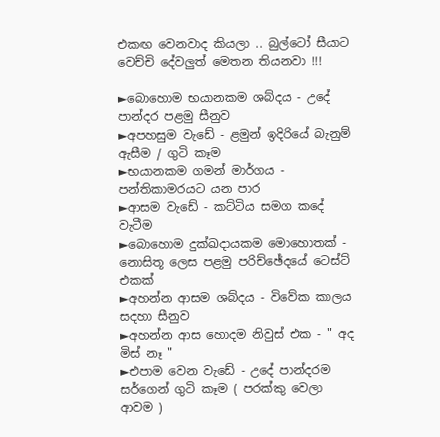එකඟ වෙනවාද කියලා .. බුල්ටෝ සීයා‍ට වෙච්චි දේවලුත් මෙතන තියනවා !!!

►බොහොම භයානකම ශබ්දය - උ‍දේ පාන්දර ‍පළමු සීනුව
►අපහසුම වැඩේ - ළමුන් ඉදිරියේ බැනුම් ඇසීම / ගුටි කෑම
►භයානකම ගමන් මාර්ගය - පන්තිකාමරයට යන පාර
►ආසම වැඩේ - කට්ටිය සමග කදේ වැටීම
►බොහොම දුක්ඛදායකම මොහොතක් - නොසිතූ ලෙස පළමු පරිච්ඡේදයේ ටෙස්ට් එකක්
►අහන්න ආසම ශබ්දය - විවේක කාලය සදහා සීනුව
►අහන්න ආස හොදම නිවුස් එක - " අද මිස් නෑ "
►එපාම වෙන වැඩේ - උදේ පාන්දරම සර්ගෙන් ගුටි කෑම ( පරක්කු වෙලා ආවම )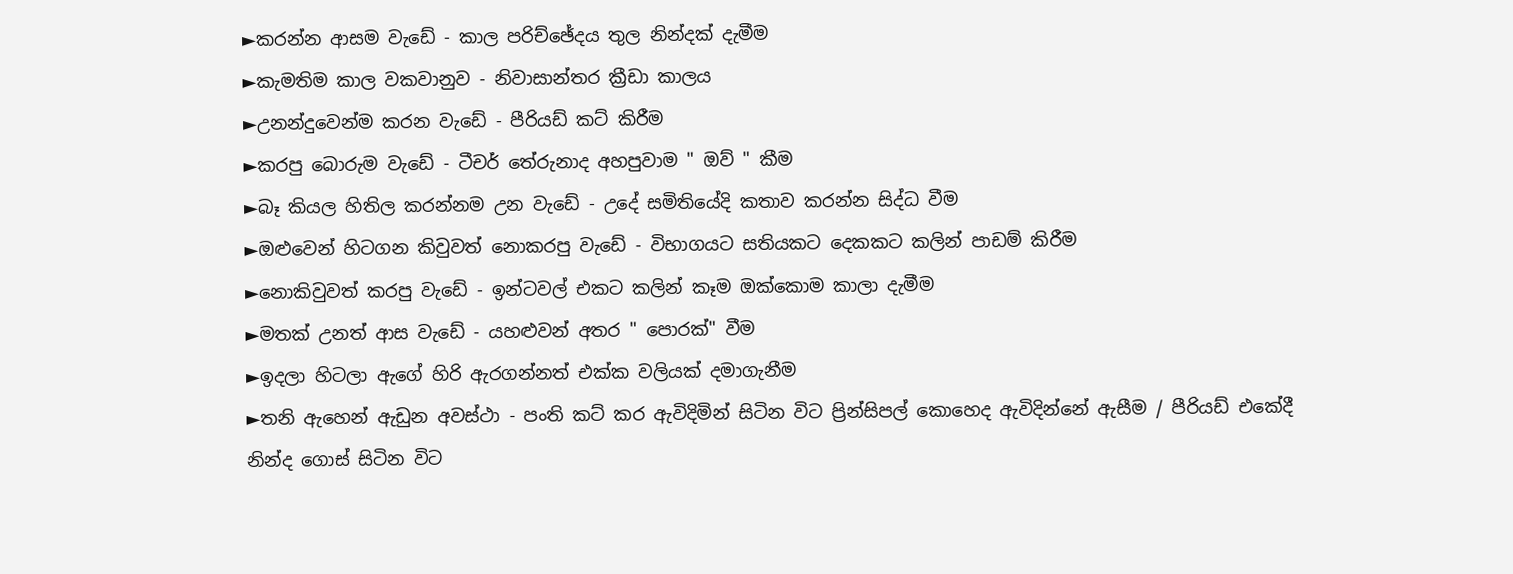►කරන්න ආසම වැඩේ - කාල පරිච්ඡේදය තුල නින්දක් දැමීම
►කැමතිම කාල වකවානුව - නිවාසාන්තර ක්‍රී‍‍ඩා කාලය
►උනන්දුවෙන්ම කරන වැඩේ - පීරියඩ් කට් කිරීම
►කරපු බොරුම වැඩේ - ටීචර් තේරුනාද අහපුවාම " ඔව් " කීම
►බෑ කියල හිතිල කරන්නම උන වැඩේ - උදේ සමිතියේදි කතාව කරන්න සිද්ධ වීම
►ඔළුවෙන් හිටගන කිවුවත් නොකරපු වැඩේ - විභාගයට සතියකට දෙකකට කලින් පා‍ඩම් කිරීම
►නොකිවුවත් කරපු වැඩේ - ඉන්ටවල් එකට කලින් කෑම ඔක්කොම කාලා දැමීම
►මතක් උනත් ආස වැඩේ - යහළුවන් අතර " පොරක්" වීම
►ඉදලා හිටලා ඇගේ හිරි ඇරගන්නත් එක්ක වලියක් දමාගැනීම
►තනි ඇහෙන් ඇඩුන අවස්ථා - පංති කට් කර ඇවිදිමින් සිටින විට ප්‍රින්සිපල් කොහෙද ඇවිදින්නේ ඇසීම / පීරියඩ් එකේදී නින්ද ගොස් සිටින විට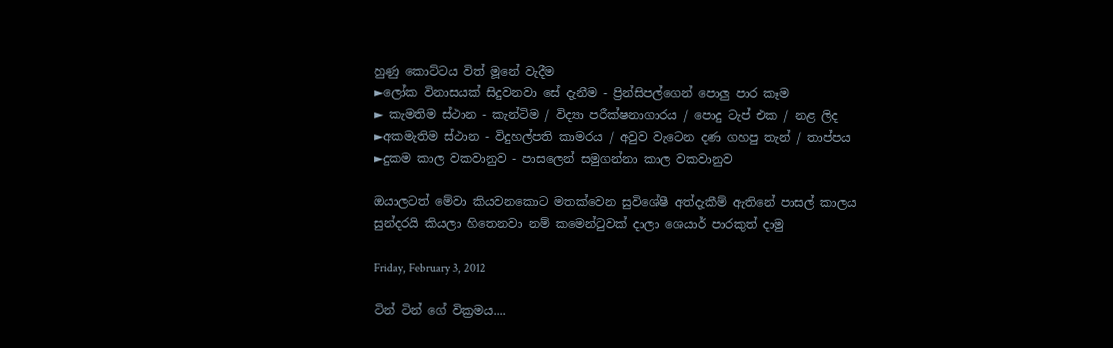හුණු කොට්ටය විත් මූනේ වැදීම
►ලෝක විනාසයක් සිදුවනවා සේ දැනීම - ප්‍රින්සිපල්ගෙන් පොලු පාර කෑම
► කැමතිම ස්ථාන - කැන්ටිම / විද්‍යා පරීක්ෂනාගාරය / පොදු ටැප් එක / නළ ලිද
►අකමැතිම ස්ථාන - විදුහල්පති කාමරය / අවුව වැටෙන දණ ගහපු තැන් / තාප්පය
►දුකම කාල වකවානුව - පාසලෙන් සමුගන්නා කාල වකවානුව

ඔයාලටත් මේවා කියවනකොට මතක්වෙන සුවිශේෂී අත්දැකීම් ඇතිනේ පාසල් කාලය සුන්දරයි කියලා හිතෙනවා නම් කමෙන්ටුවක් දාලා ශෙයාර් පාරකුත් දාමු

Friday, February 3, 2012

ටින් ටින් ගේ වික්‍රමය....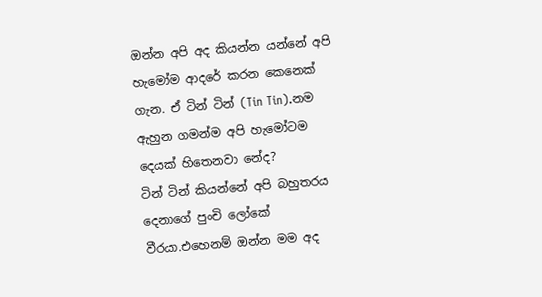ඔන්න අපි අද කියන්න යන්නේ අපි හැමෝම ආදරේ කරන කෙනෙක් ගැන. ඒ ටින් ටින් (Tin Tin).නම ඇහුන ගමන්ම අපි හැමෝටම දෙයක් හිතෙනවා නේද?
ටින් ටින් කියන්නේ අපි බහුතරය දෙනාගේ පුංචි ලෝකේ වීරයා.එහෙනම් ඔන්න මම අද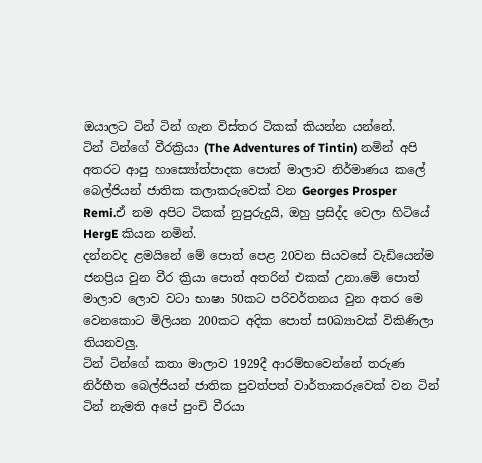ඔයාලට ටින් ටින් ගැන විස්තර ටිකක් කියන්න යන්නේ.
ටින් ටින්ගේ වීරක්‍රියා (The Adventures of Tintin) නමින් අපි අතරට ආපු හාස්‍යෝත්පාදක පොත් මාලාව නිර්මාණය කලේ බෙල්ජියන් ජාතික කලාකරුවෙක් වන Georges Prosper Remi.ඒ නම අපිට ටිකක් නුපුරුදුයි, ඔහු ප්‍රසිද්ද වෙලා හිටියේ HergE කියන නමින්.
දන්නවද ළමයිනේ මේ පොත් පෙළ 20වන සියවසේ වැඩියෙන්ම ජනප්‍රිය වුන වීර ක්‍රියා පොත් අතරින් එකක් උනා.මේ පොත් මාලාව ලොව වටා භාෂා 50කට පරිවර්තනය වුන අතර මෙ වෙනකොට මිලියන 200කට අදික පොත් ස0ඛ්‍යාවක් විකිණිලා තියනවලු.
ටින් ටින්ගේ කතා මාලාව 1929දී ආරම්භවෙන්නේ තරුණ නිර්භීත බෙල්ජියන් ජාතික පුවත්පත් වාර්තාකරුවෙක් වන ටින් ටින් නැමති අපේ පුංචි වීරයා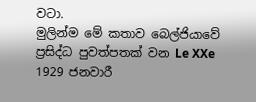වටා.
මුලින්ම මේ කතාව බෙල්ජියාවේ ප්‍රසිද්ධ පුවත්පතක් වන Le XXe 1929 ජනවාරී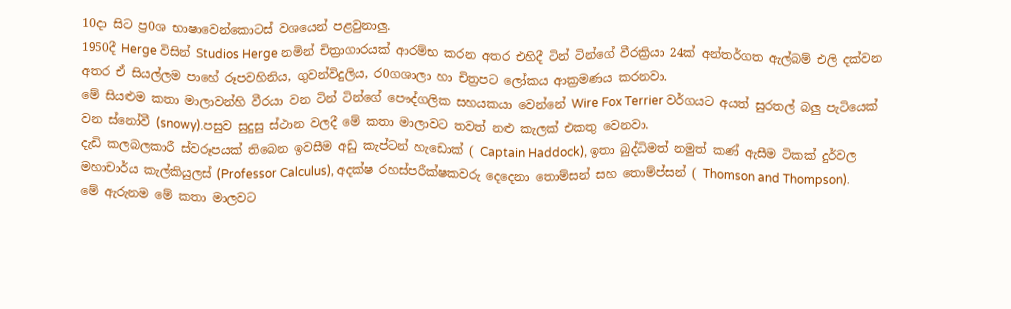10දා සිට ප්‍ර0ශ භාෂාවෙන්කොටස් වශයෙන් පළවුනාලු.
1950දී Herge විසින් Studios Herge නමින් චිත්‍රාගාරයක් ආරම්භ කරන අතර එහිදී ටින් ටින්ගේ වීරක්‍රියා 24ක් අන්තර්ගත ඇල්බම් එලි දක්වන අතර ඒ සියල්ලම පාහේ රූපවහිනිය, ගුවන්විදුලිය, ර0ගශාලා හා චිත්‍රපට ලෝකය ආක්‍රමණය කරනවා.
මේ සියළුම කතා මාලාවන්හි වීරයා වන ටින් ටින්ගේ පෞද්ගලික සහයකයා වෙන්නේ Wire Fox Terrier වර්ගයට අයත් සුරතල් බලු පැටියෙක් වන ස්නෝවී (snowy).පසුව සුදුසු ස්ථාන වලදී මේ කතා මාලාවට තවත් නළු කැලක් එකතු වෙනවා.
දැඩි කලබලකාරී ස්වරූපයක් තිබෙන ඉවසීම අඩු කැප්ටන් හැඩොක් ( Captain Haddock), ඉතා බුද්ධිමත් නමුත් කණ් ඇසීම ටිකක් දුර්වල මහාචාර්ය කැල්කියුලස් (Professor Calculus), අදක්ෂ රහස්පරීක්ෂකවරු දෙදෙනා තොම්සන් සහ තොම්ප්සන් ( Thomson and Thompson).
මේ ඇරුනම මේ කතා මාලවට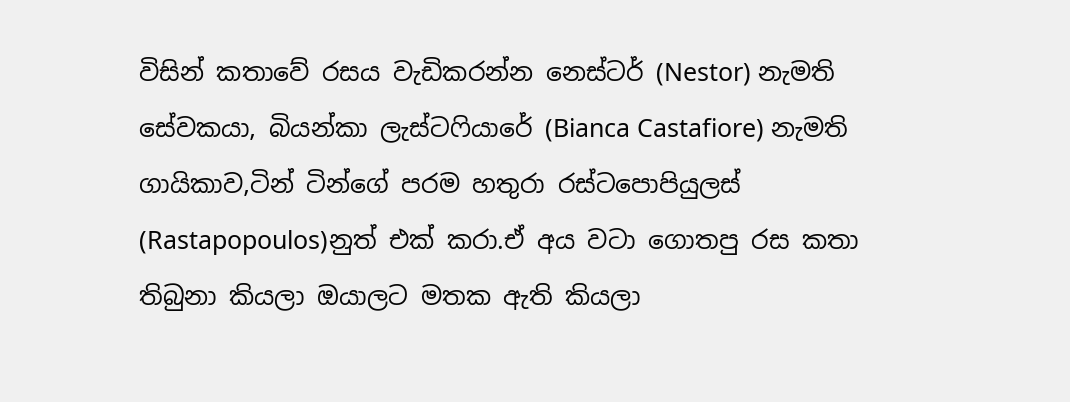විසින් කතාවේ රසය වැඩිකරන්න නෙස්ටර් (Nestor) නැමති සේවකයා, බියන්කා ලැස්ටෆියාරේ (Bianca Castafiore) නැමති ගායිකාව,ටින් ටින්ගේ පරම හතුරා රස්ටපොපියුලස් (Rastapopoulos)නුත් එක් කරා.ඒ අය වටා ගොතපු රස කතා තිබුනා කියලා ඔයාලට මතක ඇති කියලා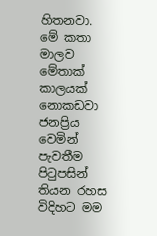හිතනවා.
මේ කතා මාලව මේතාක් කාලයක් නොකඩවා ජනප්‍රිය වෙමින් පැවතීම පිටුපසින් තියන රහස විදිහට මම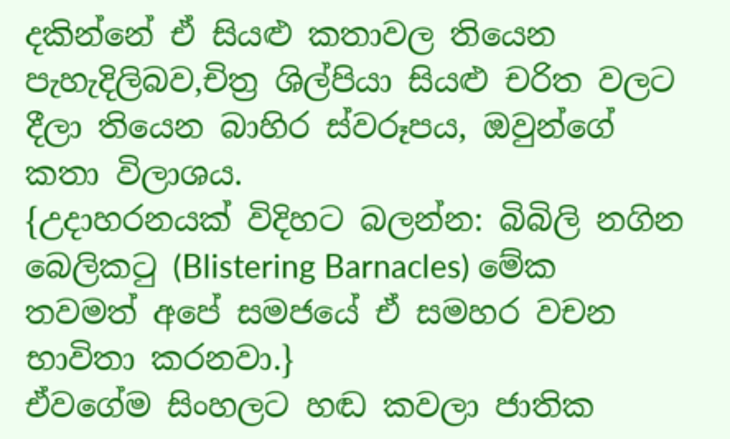දකින්නේ ඒ සියළු කතාවල තියෙන පැහැදිලිබව,චිත්‍ර ශිල්පියා සියළු චරිත වලට දීලා තියෙන බාහිර ස්වරූපය, ඔවුන්ගේ කතා විලාශය.
{උදාහරනයක් විදිහට බලන්න: බිබිලි නගින බෙලිකටු (Blistering Barnacles) මේක තවමත් අපේ සමජයේ ඒ සමහර වචන භාවිතා කරනවා.}
ඒවගේම සිංහලට හඬ කවලා ජාතික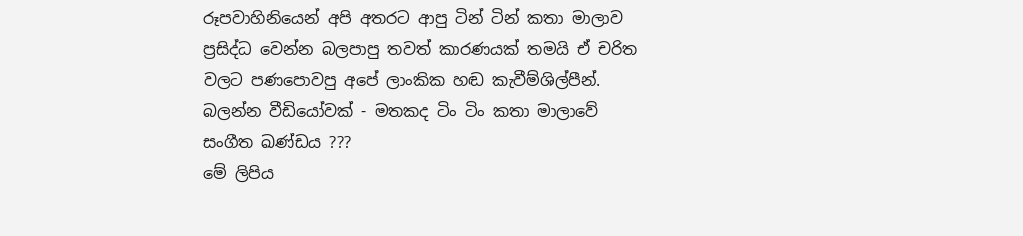රූපවාහිනියෙන් අපි අතරට ආපු ටින් ටින් කතා මාලාව ප්‍රසිද්ධ වෙන්න බලපාපු තවත් කාරණයක් තමයි ඒ චරිත වලට පණපොවපු අපේ ලාංකික හඬ කැවීම්ශිල්පීන්.
බලන්න වීඩියෝවක් - මතකද ටිං ටිං කතා මාලාවේ සංගීත ඛණ්ඩය ???
මේ ලිපිය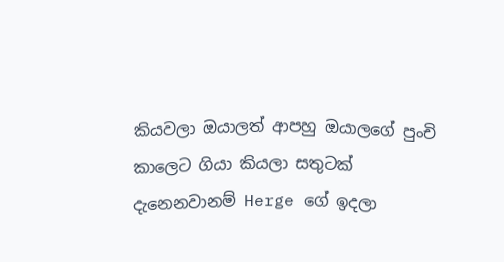කියවලා ඔයාලත් ආපහු ඔයාලගේ පුංචි කාලෙට ගියා කියලා සතුටක් දැනෙනවානම් Herge ගේ ඉදලා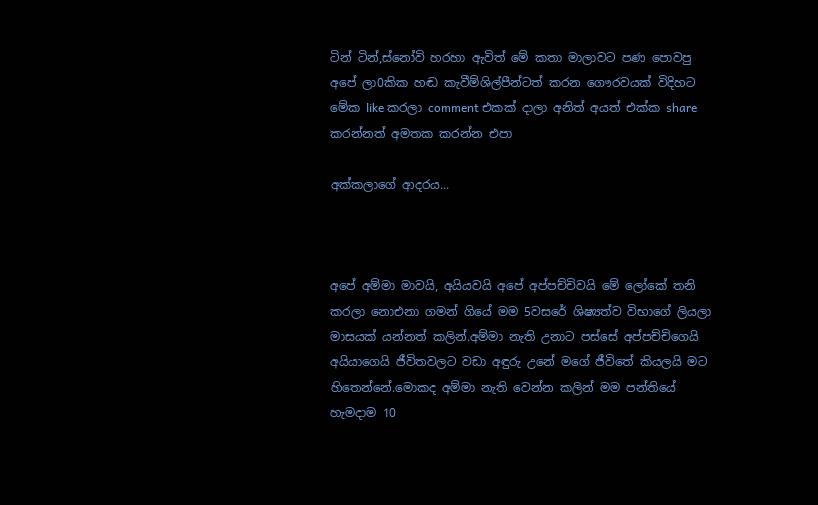ටින් ටින්,ස්නෝවි හරහා ඇවිත් මේ කතා මාලාවට පණ පොවපු අපේ ලා0කික හඬ කැවීම්ශිල්පීන්ටත් කරන ගෞරවයක් විදිහට මේක like කරලා comment එකක් දාලා අනිත් අයත් එක්ක share කරන්නත් අමතක කරන්න එපා

අක්කලාගේ ආදරය...



අපේ අම්මා මාවයි, අයියවයි අපේ අප්පච්චිවයි මේ ලෝකේ තනි කරලා නොඑනා ගමන් ගියේ මම 5වසරේ ශිෂ්‍යත්ව විභාගේ ලියලා මාසයක් යන්නත් කලින්.අම්මා නැති උනාට පස්සේ අප්පච්චිගෙයි අයියාගෙයි ජීවිතවලට වඩා අඳුරු උනේ මගේ ජීවිතේ කියලයි මට හිතෙන්නේ.මොකද අම්මා නැති වෙන්න කලින් මම පන්තියේ හැමදාම 10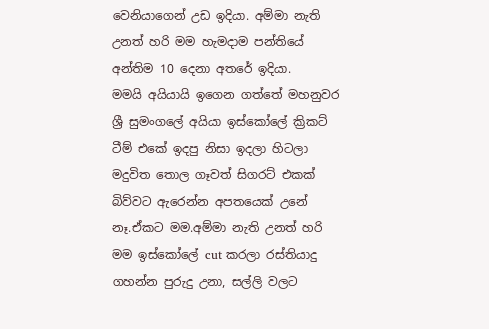වෙනියාගෙන් උඩ ඉදියා. අම්මා නැති උනත් හරි මම හැමදාම පන්තියේ අන්තිම 10 දෙනා අතරේ ඉදියා.
මමයි අයියායි ඉගෙන ගත්තේ මහනුවර ශ්‍රී සුමංගලේ අයියා ඉස්කෝලේ ක්‍රිකට් ටීම් එකේ ඉදපු නිසා ඉදලා හිටලා මදුවිත තොල ගෑවත් සිගරට් එකක් බිව්වට ඇරෙන්න අපතයෙක් උනේ නෑ.ඒකට මම.අම්මා නැති උනත් හරි මම ඉස්කෝලේ cut කරලා රස්තියාදු ගහන්න පුරුදු උනා, සල්ලි වලට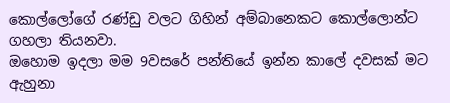කොල්ලෝගේ රණ්ඩු වලට ගිහින් අම්බානෙකට කොල්ලොන්ට ගහලා තියනවා.
ඔහොම ඉදලා මම 9වසරේ පන්තියේ ඉන්න කාලේ දවසක් මට ඇහුනා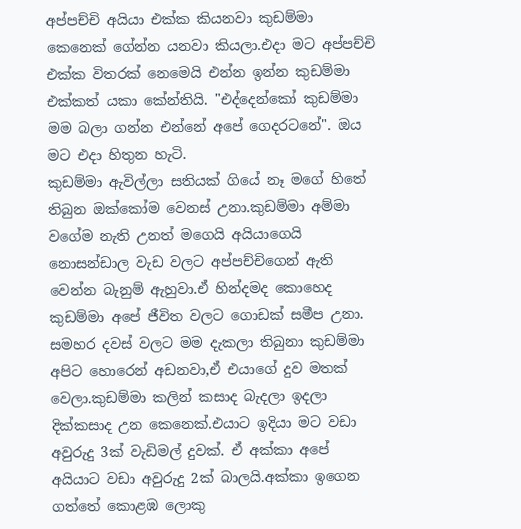අප්පච්චි අයියා එක්ක කියනවා කුඩම්මා කෙනෙක් ගේන්න යනවා කියලා.එදා මට අප්පච්චි එක්ක විතරක් නෙමෙයි එන්න ඉන්න කුඩම්මා එක්කත් යකා කේන්තියි. "එද්දෙන්කෝ කුඩම්මා මම බලා ගන්න එන්නේ අපේ ගෙදරටනේ". ඔය මට එදා හිතුන හැටි.
කුඩම්මා ඇවිල්ලා සතියක් ගියේ නෑ මගේ හිතේ තිබුන ඔක්කෝම වෙනස් උනා.කුඩම්මා අම්මා වගේම නැති උනත් මගෙයි අයියාගෙයි නොසන්ඩාල වැඩ වලට අප්පච්චිගෙන් ඇති වෙන්න බැනුම් ඇහුවා.ඒ හින්දමද කොහෙද කුඩම්මා අපේ ජීවිත වලට ගොඩක් සමීප උනා.
සමහර දවස් වලට මම දැකලා තිබුනා කුඩම්මා අපිට හොරෙන් අඩනවා,ඒ එයාගේ දුව මතක් වෙලා.කුඩම්මා කලින් කසාද බැදලා ඉදලා දික්කසාද උන කෙනෙක්.එයාට ඉදියා මට වඩා අවුරුදු 3ක් වැඩිමල් දුවක්. ඒ අක්කා අපේ අයියාට වඩා අවුරුදු 2ක් බාලයි.අක්කා ඉගෙන ගත්තේ කොළඹ ලොකු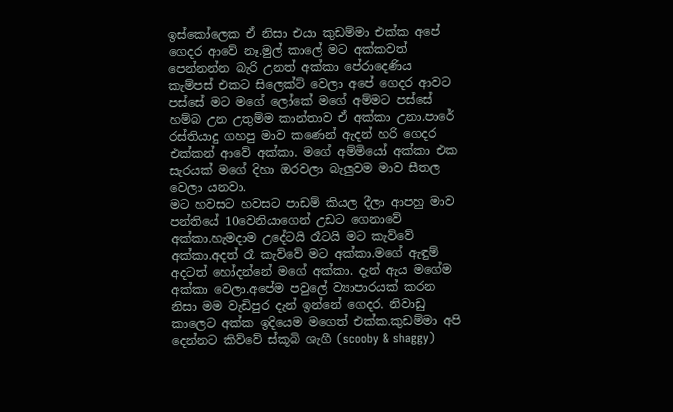ඉස්කෝලෙක ඒ නිසා එයා කුඩම්මා එක්ක අපේ ගෙදර ආවේ නෑ.මුල් කාලේ මට අක්කවත් පෙන්නන්න බැරි උනත් අක්කා පේරාදෙණිය කැම්පස් එකට සිලෙක්ට් වෙලා අපේ ගෙදර ආවට පස්සේ මට මගේ ලෝකේ මගේ අම්මට පස්සේ හම්බ උන උතුම්ම කාන්තාව ඒ අක්කා උනා.පාරේ රස්තියාදු ගහපු මාව කණෙන් ඇදන් හරි ගෙදර එක්කන් ආවේ අක්කා. මගේ අම්මියෝ අක්කා එක සැරයක් මගේ දිහා ඔරවලා බැලුවම මාව සීතල වෙලා යනවා.
මට හවසට හවසට පාඩම් කියල දීලා ආපහු මාව පන්තියේ 10වෙනියාගෙන් උඩට ගෙනාවේ අක්කා.හැමදාම උදේටයි රෑටයි මට කැව්වේ අක්කා.අදත් රෑ කැව්වේ මට අක්කා.මගේ ඇඳුම් අදටත් හෝදන්නේ මගේ අක්කා. දැන් ඇය මගේම අක්කා වෙලා.අපේම පවුලේ ව්‍යාපාරයක් කරන නිසා මම වැඩිපුර දැන් ඉන්නේ ගෙදර. නිවාඩු කාලෙට අක්ක ඉදියෙම මගෙත් එක්ක.කුඩම්මා අපි දෙන්නට කිව්වේ ස්කූබි ශැගී (scooby & shaggy)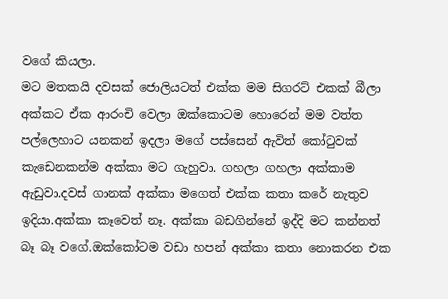වගේ කියලා.
මට මතකයි දවසක් ජොලියටත් එක්ක මම සිගරට් එකක් බීලා අක්කට ඒක ආරංචි වෙලා ඔක්කොටම හොරෙන් මම වත්ත පල්ලෙහාට යනකන් ඉදලා මගේ පස්සෙන් ඇවිත් කෝටුවක් කැඩෙනකන්ම අක්කා මට ගැහුවා. ගහලා ගහලා අක්කාම ඇඩුවා.දවස් ගානක් අක්කා මගෙත් එක්ක කතා කරේ නැතුව ඉදියා.අක්කා කෑවෙත් නෑ. අක්කා බඩගින්නේ ඉද්දි මට කන්නත් බෑ බෑ වගේ.ඔක්කෝටම වඩා හපන් අක්කා කතා නොකරන එක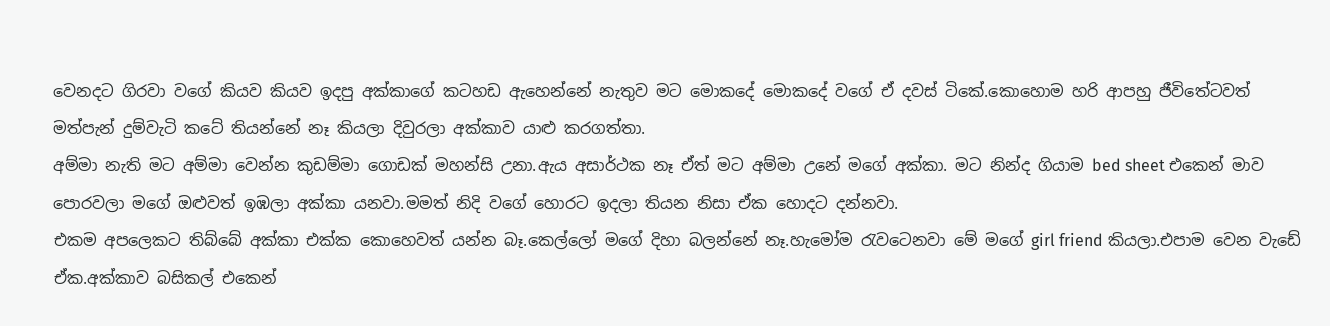වෙනදට ගිරවා වගේ කියව කියව ඉදපු අක්කාගේ කටහඩ ඇහෙන්නේ නැතුව මට මොකදේ මොකදේ වගේ ඒ දවස් ටිකේ.කොහොම හරි ආපහු ජීවිතේටවත් මත්පැන් දුම්වැටි කටේ තියන්නේ නෑ කියලා දිවුරලා අක්කාව යාළු කරගත්තා.
අම්මා නැති මට අම්මා වෙන්න කුඩම්මා ගොඩක් මහන්සි උනා.ඇය අසාර්ථක නෑ ඒත් මට අම්මා උනේ මගේ අක්කා. මට නින්ද ගියාම bed sheet එකෙන් මාව පොරවලා මගේ ඔළුවත් ඉඹලා අක්කා යනවා.මමත් නිදි වගේ හොරට ඉදලා තියන නිසා ඒක හොදට දන්නවා.
එකම අපලෙකට තිබ්බේ අක්කා එක්ක කොහෙවත් යන්න බෑ.කෙල්ලෝ මගේ දිහා බලන්නේ නෑ.හැමෝම රැවටෙනවා මේ මගේ girl friend කියලා.එපාම වෙන වැඩේ ඒක.අක්කාව බසිකල් එකෙන්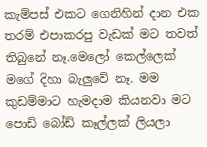කැම්පස් එකට ගෙනිහින් දාන එක තරම් එපාකරපු වැඩක් මට තවත් තිබුනේ නෑ.මෙලෝ කෙල්ලෙක් මගේ දිහා බැලුවේ නෑ. මම කුඩම්මාට හැමදාම කියනවා මට පොඩි බෝඩ් කෑල්ලක් ලියලා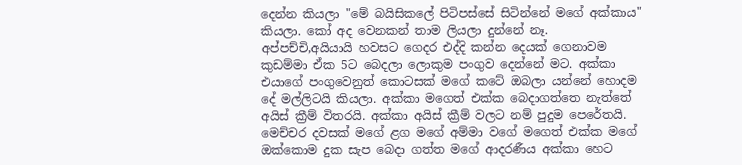දෙන්න කියලා "මේ බයිසිකලේ පිටිපස්සේ සිටින්නේ මගේ අක්කාය" කියලා. කෝ අද වෙනකන් තාම ලියලා දුන්නේ නෑ.
අප්පච්චි,අයියායි හවසට ගෙදර එද්දි කන්න දෙයක් ගෙනාවම කුඩම්මා ඒක 5ට බෙදලා ලොකුම පංගුව දෙන්නේ මට. අක්කා එයාගේ පංගුවෙනුත් කොටසක් මගේ කටේ ඔබලා යන්නේ හොදම දේ මල්ලිටයි කියලා. අක්කා මගෙත් එක්ක බෙදාගත්තෙ නැත්තේ අයිස් ක්‍රීම් විතරයි. අක්කා අයිස් ක්‍රීම් වලට නම් පුදුම පෙරේතයි.
මෙච්චර දවසක් මගේ ළග මගේ අම්මා වගේ මගෙත් එක්ක මගේ ඔක්කොම දුක සැප බෙදා ගත්ත මගේ ආදරණීය අක්කා හෙට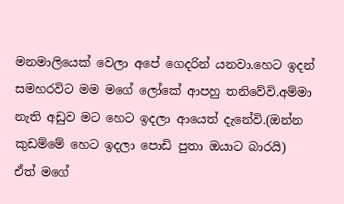මනමාලියෙක් වෙලා අපේ ගෙදරින් යනවා.හෙට ඉදන් සමහරවිට මම මගේ ලෝකේ ආපහු තනිවේවි.අම්මා නැති අඩුව මට හෙට ඉදලා ආයෙත් දැනේවි.(ඔන්න කුඩම්මේ හෙට ඉදලා පොඩි පුතා ඔයාට බාරයි)
ඒත් මගේ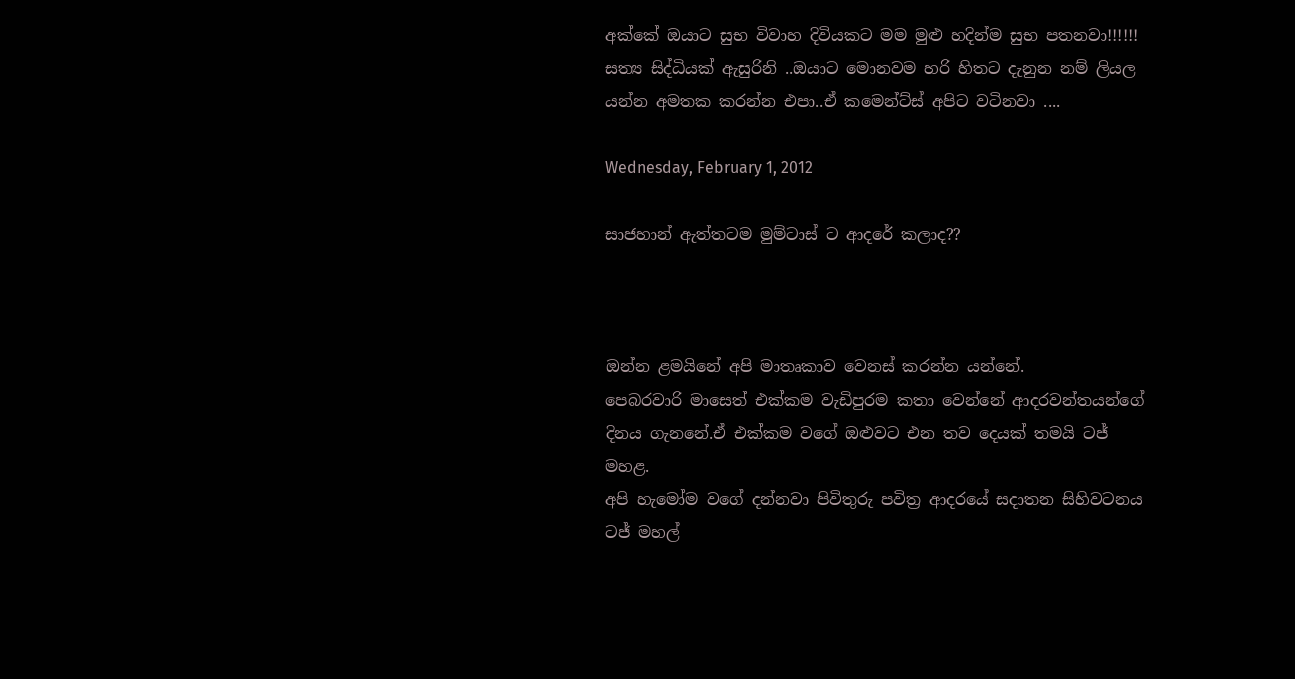අක්කේ ඔයාට සුභ විවාහ දිවියකට මම මුළු හදින්ම සුභ පතනවා!!!!!!
සත්‍ය සිද්ධියක් ඇසුරිනි ..ඔයාට මොනවම හරි හිතට දැනුන නම් ලියල යන්න අමතක කරන්න එපා..ඒ කමෙන්ට්ස් අපිට වටිනවා ....

Wednesday, February 1, 2012

සාජහාන් ඇත්තටම මුම්ටාස් ට ආදරේ කලාද??



ඔන්න ළමයිනේ අපි මාතෘකාව වෙනස් කරන්න යන්නේ.
පෙබරවාරි මාසෙත් එක්කම වැඩිපුරම කතා වෙන්නේ ආදරවන්තයන්ගේ දිනය ගැනනේ.ඒ එක්කම වගේ ඔළුවට එන තව දෙයක් තමයි ටජ් මහළ.
අපි හැමෝම වගේ දන්නවා පිවිතුරු පවිත්‍ර ආදරයේ සදාතන සිහිවටනය ටජ් මහල්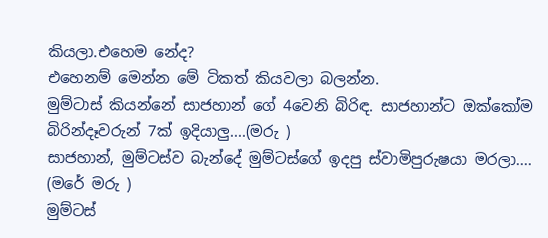කියලා.එහෙම නේද?
එහෙනම් මෙන්න මේ ටිකත් කියවලා බලන්න.
මුම්ටාස් කියන්නේ සාජහාන් ගේ 4වෙනි බිරිඳ. සාජහාන්ට ඔක්කෝම බිරින්දෑවරුන් 7ක් ඉදියාලු....(මරු )
සාජහාන්, මුම්ටස්ව බැන්දේ මුම්ටස්ගේ ඉදපු ස්වාමිපුරුෂයා මරලා.... (මරේ මරු )
මුම්ටස්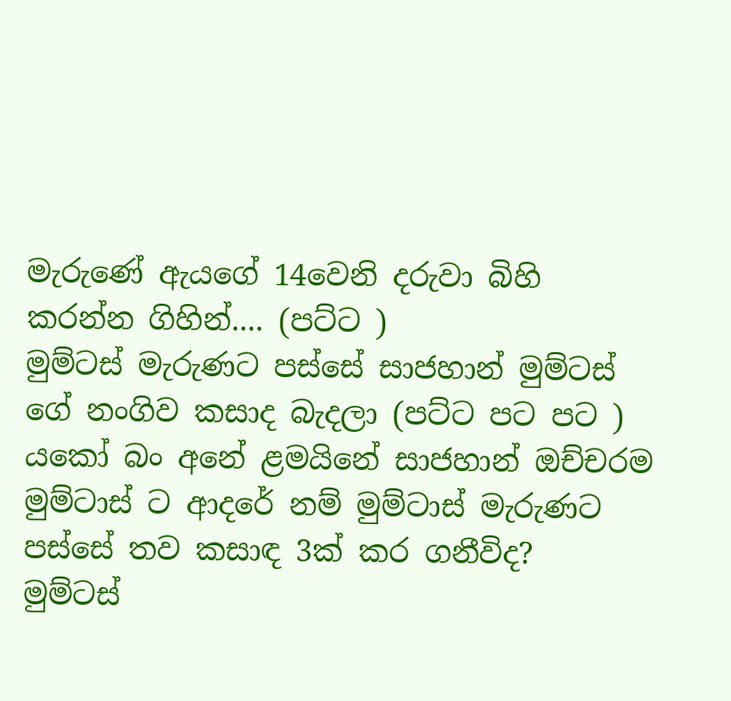මැරුණේ ඇයගේ 14වෙනි දරුවා බිහි කරන්න ගිහින්.... (පට්ට )
මුම්ටස් මැරුණට පස්සේ සාජහාන් මුම්ටස් ගේ නංගිව කසාද බැදලා (පට්ට පට පට )
යකෝ බං අනේ ළමයිනේ සාජහාන් ඔච්චරම මුම්ටාස් ට ආදරේ නම් මුම්ටාස් මැරුණට පස්සේ තව කසාඳ 3ක් කර ගනීවිද?
මුම්ටස්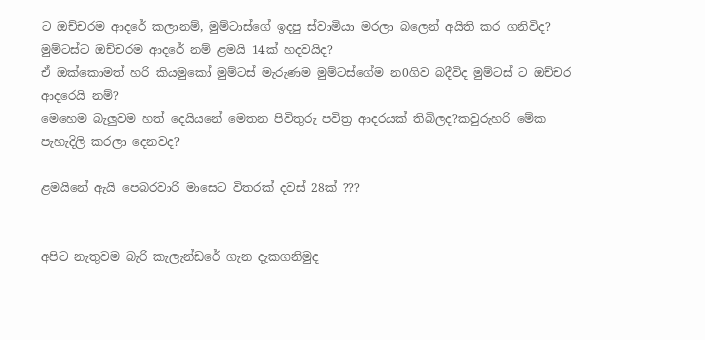ට ඔච්චරම ආදරේ කලානම්, මුම්ටාස්ගේ ඉදපු ස්වාමියා මරලා බලෙන් අයිති කර ගනිවිද?
මුම්ටස්ට ඔච්චරම ආදරේ නම් ළමයි 14ක් හදවයිද?
ඒ ඔක්කොමත් හරි කියමුකෝ මුම්ටස් මැරුණම මුම්ටස්ගේම න0ගිව බදීවිද මුම්ටස් ට ඔච්චර ආදරෙයි නම්?
මෙහෙම බැලුවම හත් දෙයියනේ මෙතන පිවිතුරු පවිත්‍ර ආදරයක් තිබිලද?කවුරුහරි මේක පැහැදිලි කරලා දෙනවද?

ළමයිනේ ඇයි පෙබරවාරි මාසෙට විතරක් දවස් 28ක් ???


අපිට නැතුවම බැරි කැලැන්ඩරේ ගැන දැකගනිමුද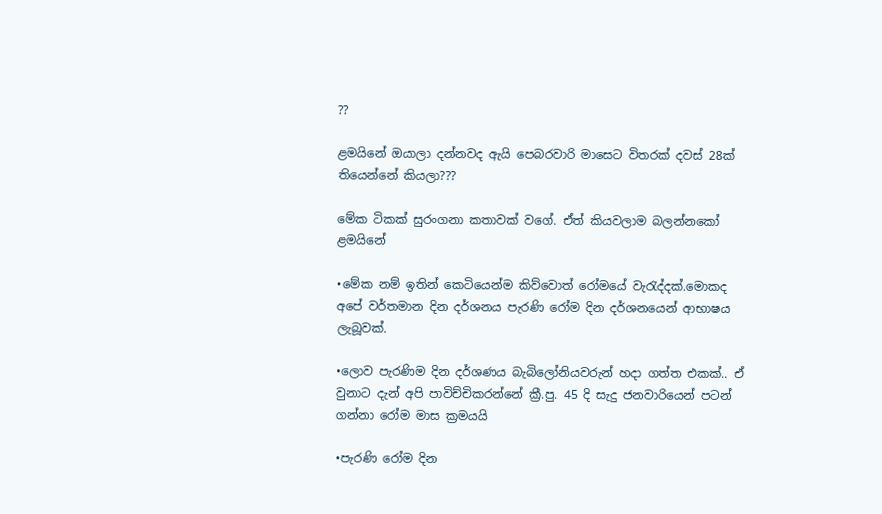??

ළමයිනේ ඔයාලා දන්නවද ඇයි පෙබරවාරි මාසෙට විතරක් දවස් 28ක් තියෙන්නේ කියලා???

මේක ටිකක් සුරංගනා කතාවක් වගේ. ඒත් කියවලාම බලන්නකෝ ළමයිනේ

•මේක නම් ඉතින් කෙටියෙන්ම කිව්වොත් රෝමයේ වැරැද්දක්.මොකද අපේ වර්තමාන දින දර්ශනය පැරණි රෝම දින දර්ශනයෙන් ආභාෂය ලැබූවක්.

•ලොව පැරණිම දින දර්ශණය බැබිලෝනියවරුන් හදා ගත්ත එකක්.. ඒ වුනාට දැන් අපි පාවිච්චිකරන්නේ‍ ක්‍රී.පු. 45 දි සැදු ජනවාරියෙන් පටන් ගන්නා රෝම මාස ක්‍රමයයි

•පැරණි රෝම දින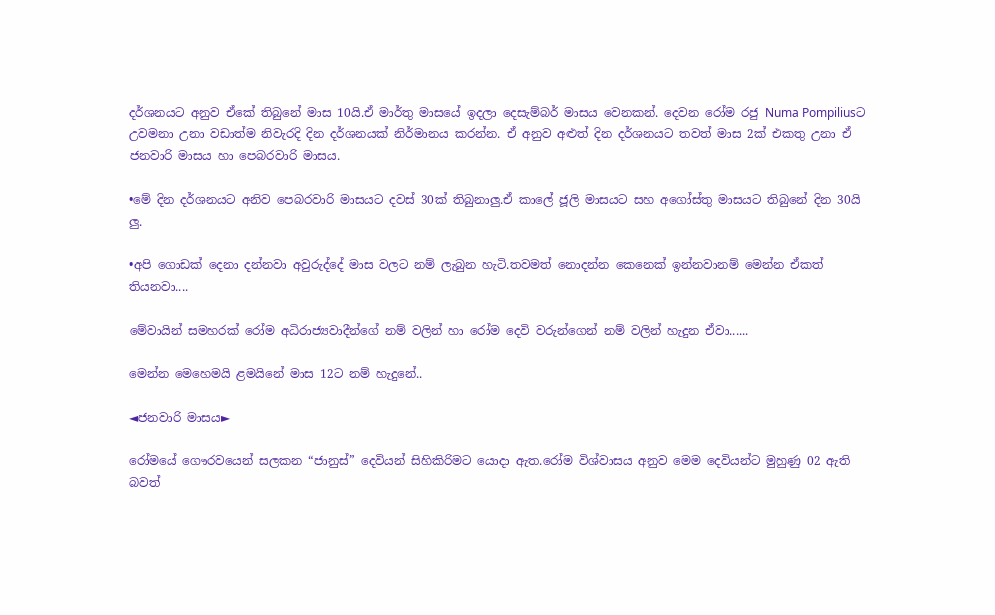දර්ශනයට අනුව ඒකේ තිබුනේ මාස 10යි.ඒ මාර්තු මාසයේ ඉදලා දෙසැම්බර් මාසය වෙනකන්. දෙවන රෝම රජු Numa Pompiliusට උවමනා උනා වඩාත්ම නිවැරදි දින දර්ශනයක් නිර්මානය කරන්න. ඒ අනුව අළුත් දින දර්ශනයට තවත් මාස 2ක් එකතු උනා ඒ ජනවාරි මාසය හා පෙබරවාරි මාසය.

•මේ දින දර්ශනයට අනිව පෙබරවාරි මාසයට දවස් 30ක් තිබුනාලු.ඒ කාලේ ජූලි මාසයට සහ අගෝස්තු මාසයට තිබුනේ දින 30යි ලු.

•අපි ගොඩක් දෙනා දන්නවා අවුරුද්දේ මාස වලට නම් ලැබුන හැටි.තවමත් නොදන්න කෙනෙක් ඉන්නවානම් මෙන්න ඒකත් තියනවා....

මේවායින් සමහරක් රෝම අධිරාජ්‍යවාදීන්ගේ නම් වලින් හා රෝම දෙවි වරුන්ගෙන් නම් වලින් හැදුන ඒවා......

මෙන්න මෙහෙමයි ළමයිනේ මාස 12ට නම් හැදුනේ..

◄ජනවාරි මාසය►

රෝමයේ ගෞරවයෙන් සලකන “ජානුස්” දෙවියන් සිහිකිරිමට යොදා ඇත.රෝම විශ්වාසය අනුව මෙම දෙවියන්‍ට මුහුණු 02 ඇති බවත්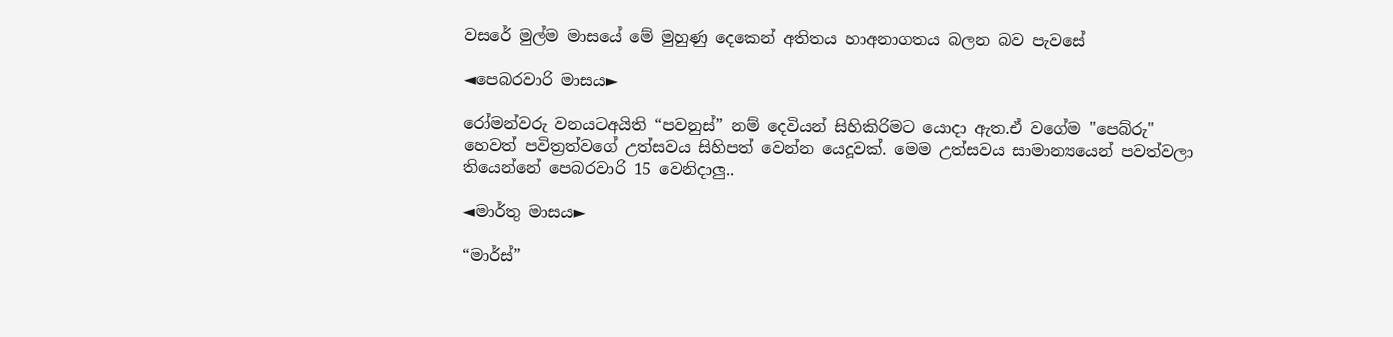වසරේ මුල්ම මාසයේ මේ මුහුණු දෙකෙන් අතිතය හාඅනාගතය බලන බව පැවසේ

◄පෙබරවාරි මාසය►

රෝමන්වරු වනයටඅයිති “පවනුස්” නම් දෙවියන් සිහිකිරිමට යොදා ඇත.ඒ වගේම "පෙබ්රු" හෙවත් පවිත්‍රත්වගේ උත්සවය සිහිපත් වෙන්න යෙදූවක්. මෙම උත්සවය සාමාන්‍යයෙන් පවත්වලා තියෙන්නේ පෙබරවාරි 15 වෙනිදාලු..

◄මාර්තු මාසය►

“මාර්ස්”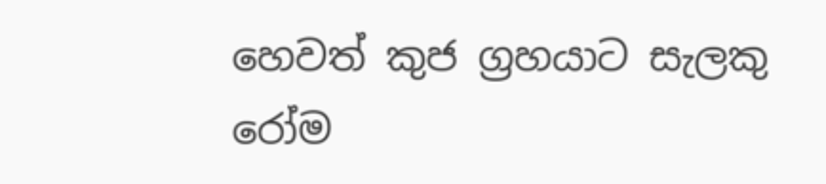හෙවත් කුජ ග්‍රහයාට සැලකු රෝම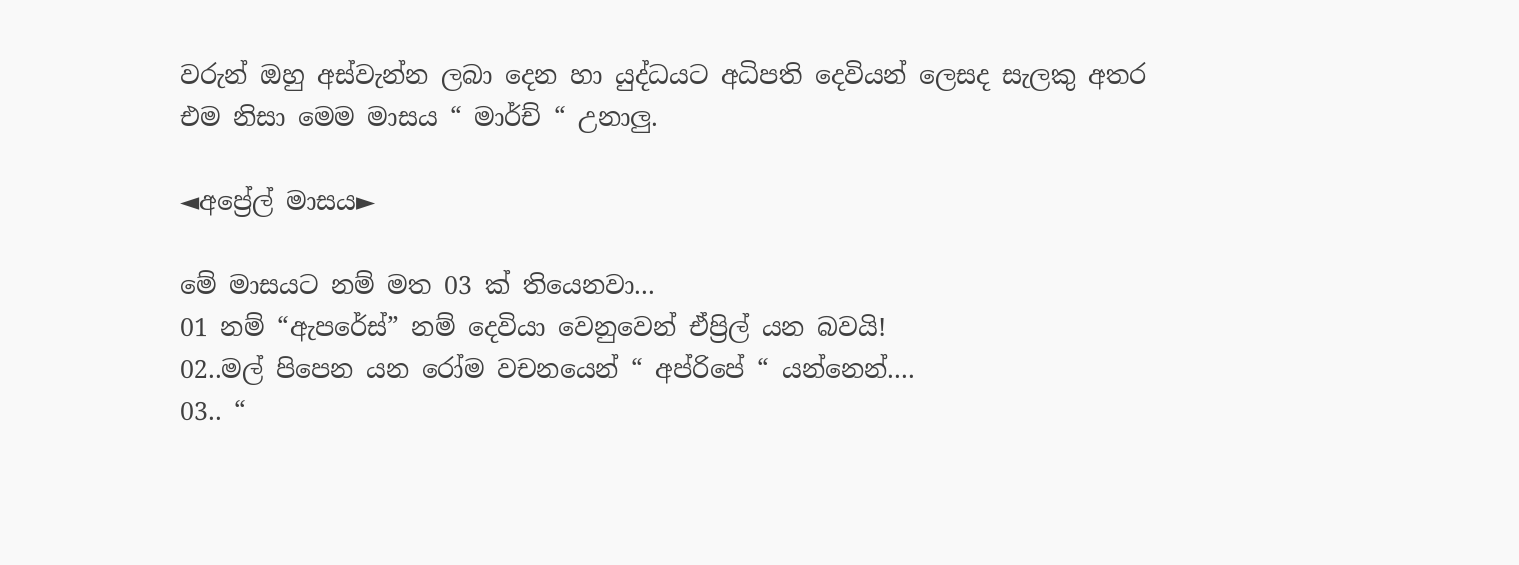වරුන් ඔහු අස්වැන්න ලබා දෙන හා යුද්ධයට අධිපති දෙවියන් ලෙසද සැලකු අතර එම නිසා මෙම මාසය “ මාර්ච් “ උනාලු.

◄අප්‍රේල් මාසය►

මේ මාසයට නම් මත 03 ක් තියෙනවා...
01 නම් “ඇපරේස්” නම් දෙවියා වෙනුවෙන් ඒප්‍රිල් යන බවයි!
02..මල් පිපෙන යන රෝම වචනයෙන් “ අප්රිපේ “ යන්නෙන්....
03.. “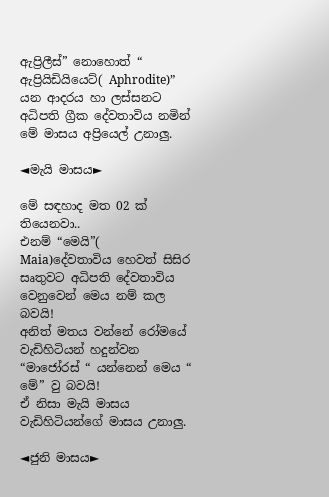ඇප්‍රිලීස්” නොහොත් “ ඇප්‍රියිඩියියෙට්( Aphrodite)” යන ආදරය හා ලස්සනට අධිපති ග්‍රීක දේවතාවිය නමින් මේ මාසය අප්‍රියෙල් උනාලු.

◄මැයි මාසය►

මේ සඳහාද ‍මත 02 ක් තියෙනවා..
එනම් “මෙයි”( Maia)දේවතාවිය හෙවත් සිසිර සෘතුවට අධිපති දේවතාවිය වෙනුවෙන් මෙය නම් කල බවයි!
අනිත් මතය වන්නේ රෝමයේ වැඩිහිටියන් හදුන්වන “මාජෝරස් “ යන්නෙන් මෙය “ මේ” වු බවයි!
ඒ නිසා මැයි මාසය වැඩිහිටියන්ගේ මාසය උනාලු.

◄ජුනි මාසය►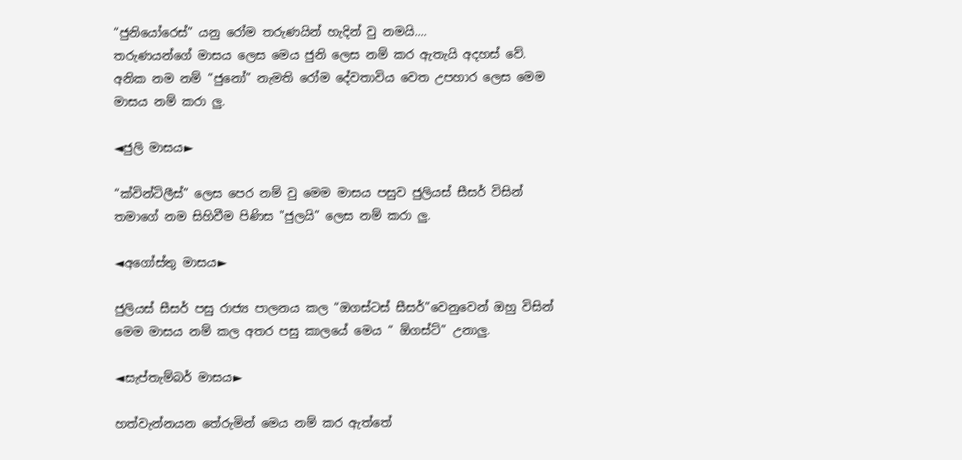“ජුනියෝරෙස්” යනු රෝම තරුණයින් හැදින් වු නමයි....
තරුණයන්ගේ මාසය ලෙස මෙය ජුනි ලෙස නම් කර ඇතැයි අදහස් වේ.
අනික නම නම් “ජුනෝ” නැමති රෝම දේවතාවිය වෙත උපහාර ලෙස මෙම මාසය නම් කරා ලු.

◄ජුලි මාසය►

“ක්වින්ටිලීස්” ලෙස පෙර නම් වු මෙම මාසය පසුව ජුලියස් සීසර් විසින් තමාගේ නම සිහිවීම පිණිස "ජුලයි” ලෙස නම් කරා ලු.

◄අගෝස්තු මාසය►

ජුලියස් සීසර් පසු රාජ්‍ය පාලනය කල “ඔගස්ටස් සීසර්”වෙනුවෙන් ඔහු විසින් මෙම මාසය නම් කල අතර පසු කාලයේ මෙය “ ඕගස්ට්” උනාලු.

◄සැප්තැම්බර් මාසය►

හත්වැන්නයන තේරුමින් මෙය නම් කර ඇත්තේ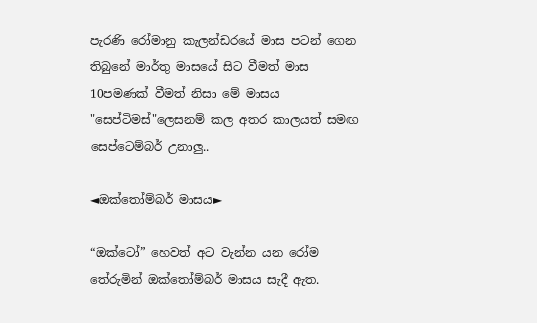පැරණි රෝමානු කැලන්ඩරයේ මාස පටන් ගෙන තිබුනේ මාර්තු මාසයේ සිට වීමත් මාස 10පමණක් වීමත් නිසා මේ මාසය "සෙප්ටිමස්"ලෙසනම් කල අතර කාලයත් සමඟ සෙප්ටෙම්බර් උනාලු..

◄ඔක්තෝම්බර් මාසය►

“ඔක්ටෝ” හෙවත් අට වැන්න යන රෝම තේරුමින් ඔක්තෝම්බර් මාසය සැදී ඇත.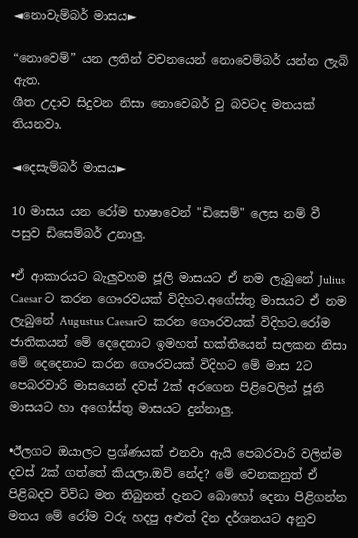◄නොවැම්බර් මාසය►

“නොවෙම්” යන ලතින් වචනයෙන් නොවෙම්බර් යන්න ලැබි ඇත.
ශීත උදාව සිදුවන නිසා නොවෙබර් වු බවටද මතයක් තියනවා.

◄දෙසැම්බර් මාසය►

10 මාසය යන රෝම භාෂාවෙන් "ඩිසෙම්" ලෙස නම් වී පසුව ඩිසෙම්බර් උනාලු.

•ඒ ආකාරයට බැලුවහම ජූලි මාසයට ඒ නම ලැබුනේ Julius Caesar ට කරන ගෞරවයක් විදිහට.අගේස්තු මාසයට ඒ නම ලැබුනේ Augustus Caesarට කරන ගෞරවයක් විදිහට.රෝම ජාතිකයන් මේ දෙදෙනාට ඉමහත් භක්තියෙන් සලකන නිසා මේ දෙදෙනාට කරන ගෞරවයක් විදිහට මේ මාස 2ට පෙබරවාරි මාසයෙන් දවස් 2ක් අරගෙන පිළිවෙලින් ජූනි මාසයට හා අගෝස්තු මාසයට දුන්නාලු.

•ඊලගට ඔයාලට ප්‍රශ්ණයක් එනවා ඇයි පෙබරවාරි වලින්ම දවස් 2ක් ගත්තේ කියලා.ඔව් නේද? මේ වෙනකනුත් ඒ පිළිබදව විවිධ මත තිබුනත් දැනට බොහෝ දෙනා පිළිගන්න මතය මේ රෝම වරු හදපු අළුත් දින දර්ශනයට අනුව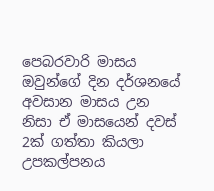පෙබරවාරි මාසය ඔවුන්ගේ දින දර්ශනයේ අවසාන මාසය උන නිසා ඒ මාසයෙන් දවස් 2ක් ගත්තා කියලා උපකල්පනය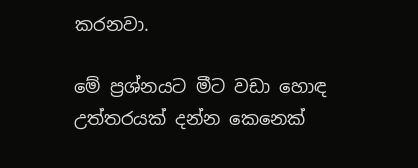කරනවා.

මේ ප්‍රශ්නයට මීට වඩා හොඳ උත්තරයක් දන්න කෙනෙක්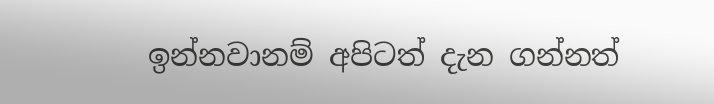ඉන්නවානම් අපිටත් දැන ගන්නත්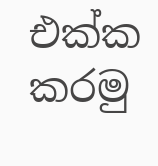එක්ක කරමු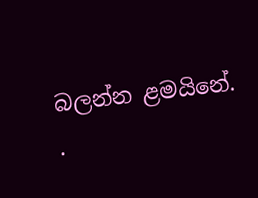බලන්න ළමයිනේ.
.